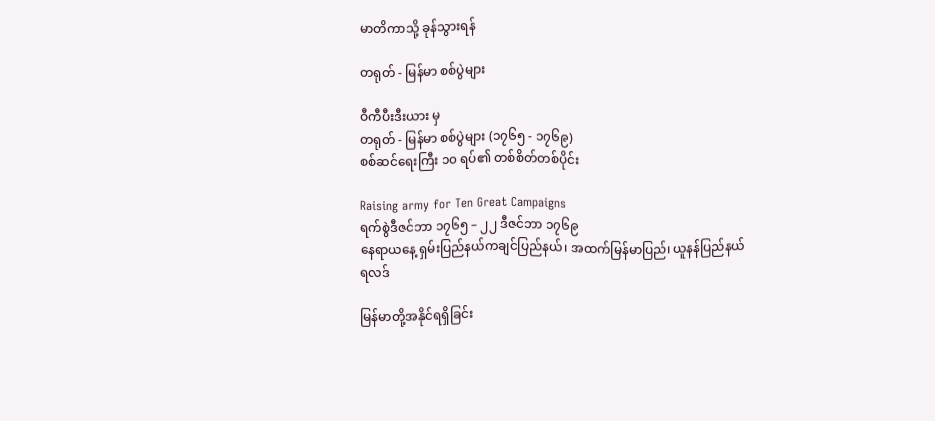မာတိကာသို့ ခုန်သွားရန်

တရုတ် - မြန်မာ စစ်ပွဲများ

ဝီကီပီးဒီးယား မှ
တရုတ် - မြန်မာ စစ်ပွဲများ (၁၇၆၅ - ၁၇၆၉)
စစ်ဆင်ရေးကြီး ၁၀ ရပ်၏ တစ်စိတ်တစ်ပိုင်း

Raising army for Ten Great Campaigns
ရက်စွဲဒီဇင်ဘာ ၁၇၆၅ – ၂၂ ဒီဇင်ဘာ ၁၇၆၉
နေရာယနေ့ ရှမ်းပြည်နယ်ကချင်ပြည်နယ်၊ အထက်မြန်မာပြည်၊ ယူနန်ပြည်နယ်
ရလဒ်

မြန်မာတို့အနိုင်ရရှိခြင်း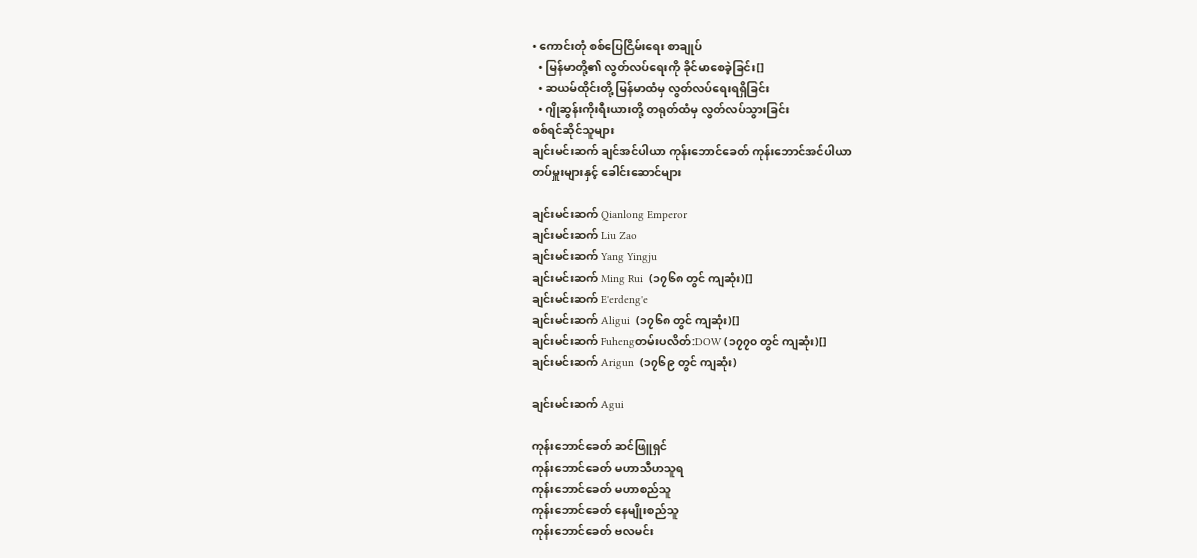• ကောင်းတုံ စစ်ပြေငြိမ်းရေး စာချုပ်
  • မြန်မာတို့၏ လွတ်လပ်ရေးကို ခိုင်မာစေခဲ့ခြင်း[]
  • ဆယမ်ထိုင်းတို့ မြန်မာထံမှ လွတ်လပ်ရေးရရှိခြင်း
  • ဂျိုဆွန်းကိုးရီးယားတို့ တရုတ်ထံမှ လွတ်လပ်သွားခြင်း
စစ်ရင်ဆိုင်သူများ
ချင်းမင်းဆက် ချင်အင်ပါယာ ကုန်းဘောင်ခေတ် ကုန်းဘောင်အင်ပါယာ
တပ်မှူးများနှင့် ခေါင်းဆောင်များ

ချင်းမင်းဆက် Qianlong Emperor
ချင်းမင်းဆက် Liu Zao
ချင်းမင်းဆက် Yang Yingju
ချင်းမင်းဆက် Ming Rui  (၁၇၆၈ တွင် ကျဆုံး)[]
ချင်းမင်းဆက် E'erdeng'e
ချင်းမင်းဆက် Aligui  (၁၇၆၈ တွင် ကျဆုံး)[]
ချင်းမင်းဆက် Fuhengတမ်းပလိတ်:DOW (၁၇၇၀ တွင် ကျဆုံး)[]
ချင်းမင်းဆက် Arigun  (၁၇၆၉ တွင် ကျဆုံး)

ချင်းမင်းဆက် Agui

ကုန်းဘောင်ခေတ် ဆင်ဖြူရှင်
ကုန်းဘောင်ခေတ် မဟာသီဟသူရ
ကုန်းဘောင်ခေတ် မဟာစည်သူ
ကုန်းဘောင်ခေတ် နေမျိုးစည်သူ
ကုန်းဘောင်ခေတ် ဗလမင်း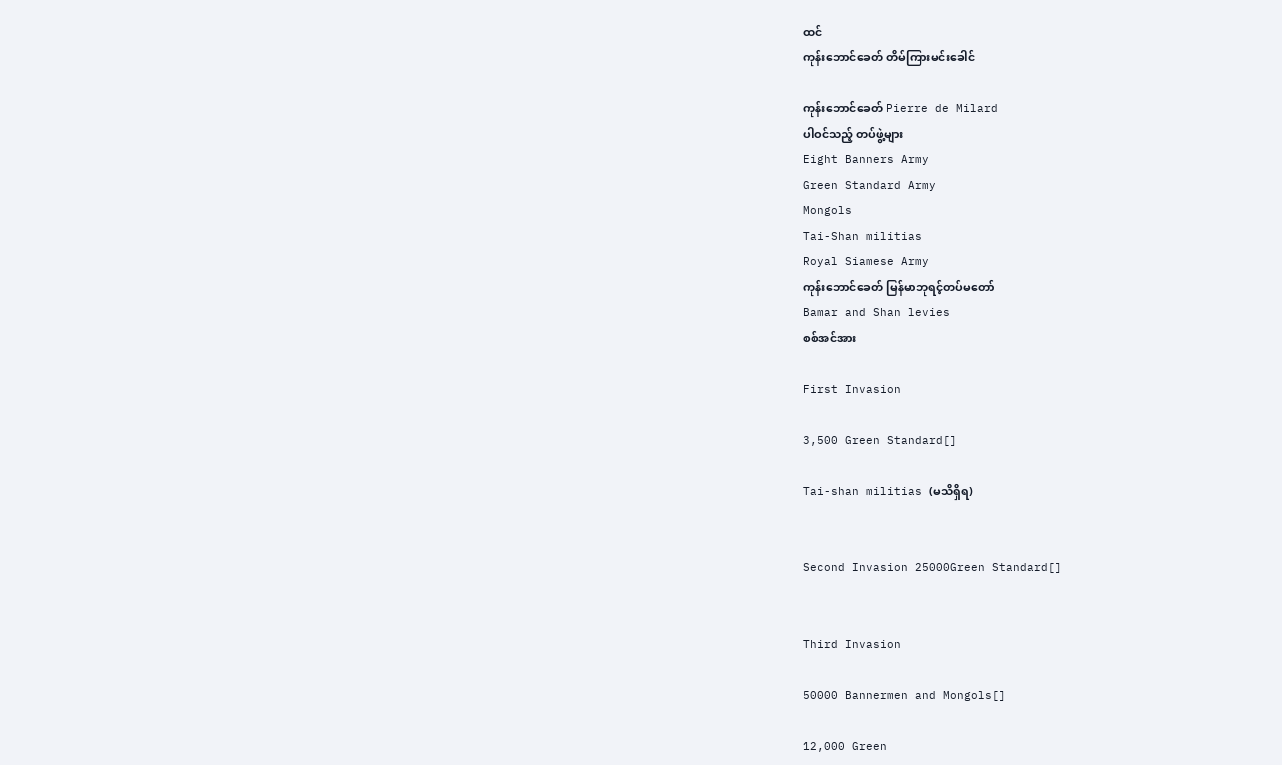ထင်
ကုန်းဘောင်ခေတ် တိမ်ကြားမင်းခေါင်

ကုန်းဘောင်ခေတ် Pierre de Milard
ပါဝင်သည့် တပ်ဖွဲ့များ
Eight Banners Army
Green Standard Army
Mongols
Tai-Shan militias
Royal Siamese Army
ကုန်းဘောင်ခေတ် မြန်မာဘုရင့်တပ်မတော်
Bamar and Shan levies
စစ်အင်အား

First Invasion

3,500 Green Standard[]

Tai-shan militias (မသိရှိရ)


Second Invasion 25000Green Standard[]


Third Invasion

50000 Bannermen and Mongols[]

12,000 Green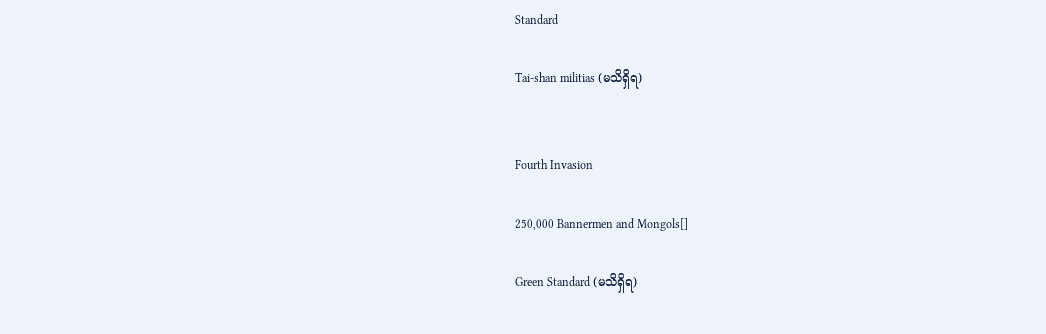Standard

Tai-shan militias (မသိရှိရ)


Fourth Invasion

250,000 Bannermen and Mongols[]

Green Standard (မသိရှိရ)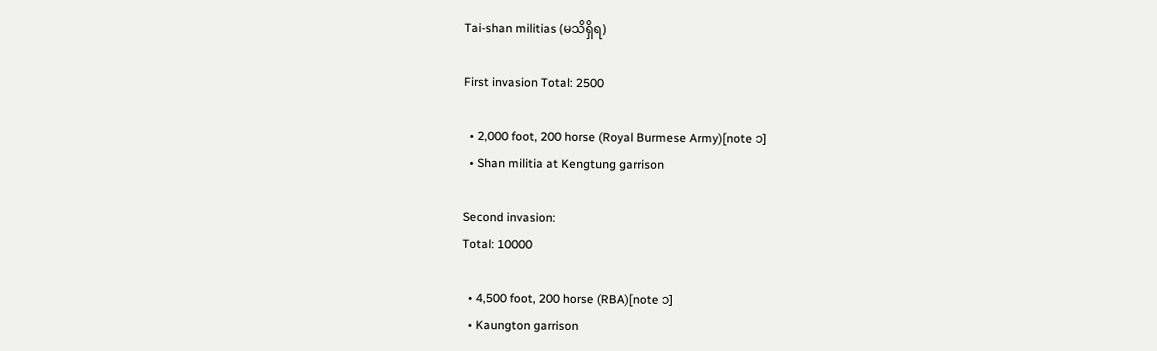Tai-shan militias (မသိရှိရ)

First invasion Total: 2500

  • 2,000 foot, 200 horse (Royal Burmese Army)[note ၁]
  • Shan militia at Kengtung garrison

Second invasion:
Total: 10000

  • 4,500 foot, 200 horse (RBA)[note ၁]
  • Kaungton garrison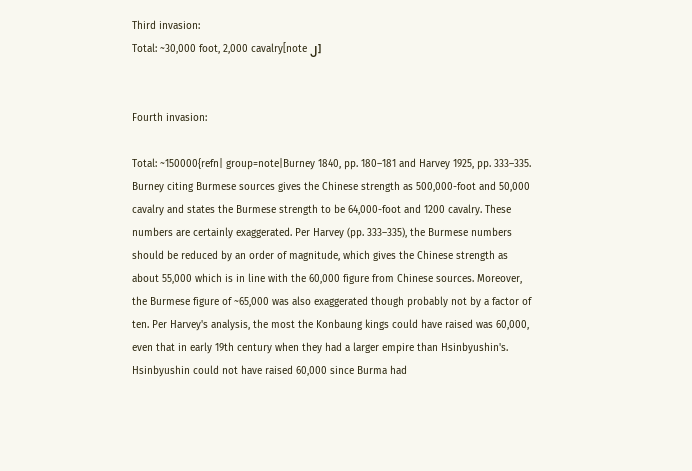Third invasion:
Total: ~30,000 foot, 2,000 cavalry[note ၂]


Fourth invasion:

Total: ~150000{refn| group=note|Burney 1840, pp. 180–181 and Harvey 1925, pp. 333–335. Burney citing Burmese sources gives the Chinese strength as 500,000-foot and 50,000 cavalry and states the Burmese strength to be 64,000-foot and 1200 cavalry. These numbers are certainly exaggerated. Per Harvey (pp. 333–335), the Burmese numbers should be reduced by an order of magnitude, which gives the Chinese strength as about 55,000 which is in line with the 60,000 figure from Chinese sources. Moreover, the Burmese figure of ~65,000 was also exaggerated though probably not by a factor of ten. Per Harvey's analysis, the most the Konbaung kings could have raised was 60,000, even that in early 19th century when they had a larger empire than Hsinbyushin's. Hsinbyushin could not have raised 60,000 since Burma had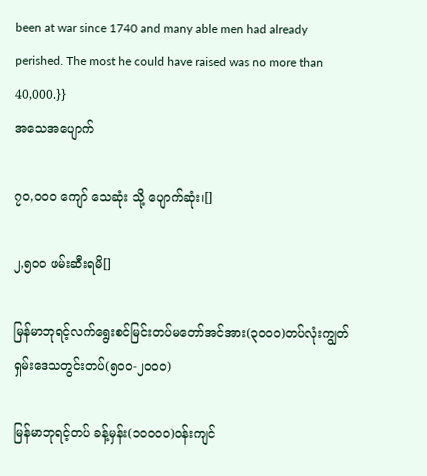been at war since 1740 and many able men had already perished. The most he could have raised was no more than 40,000.}}
အသေအပျောက်

၇၀,၀၀၀ ကျော် သေဆုံး သို့ ပျောက်ဆုံး၊[]

၂,၅၀၀ ဖမ်းဆီးရမိ[]

မြန်မာဘုရင့်လက်ရွေးစင်မြင်းတပ်မတော်အင်အား(၃၀၀၀)တပ်လုံးကျွတ် ရှမ်းဒေသတွင်းတပ်(၅၀၀-၂၀၀၀)

မြန်မာဘုရင့်တပ် ခန့်မှန်း(၁၀၀၀၀)ဝန်းကျင်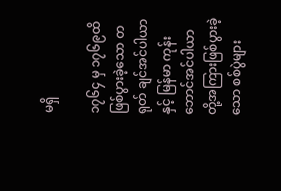မရှိ

၁၇၆၄ မှ ၁၇၆၉ထိ ဖြစ်ပွားခဲ့သော တရုတ် ချင်အင်ပါယာ နှင့် မြန်မာ ကုန်းဘောင်အင်ပါယာ တို့အကြားဖြစ်ပွားခဲ့သော စစ်ပွဲများ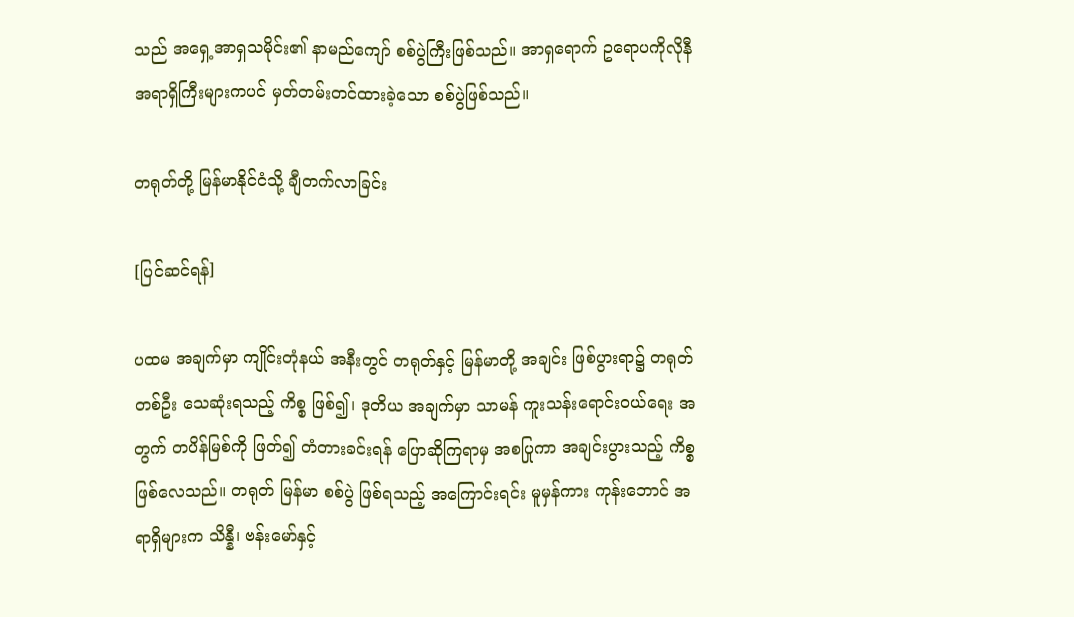သည် အရှေ့အာရှသမိုင်း၏ နာမည်ကျော် စစ်ပွဲကြီးဖြစ်သည်။ အာရှရောက် ဥရောပကိုလိုနီ အရာရှိကြီးများကပင် မှတ်တမ်းတင်ထားခဲ့သော စစ်ပွဲဖြစ်သည်။

တရုတ်တို့ မြန်မာနိုင်ငံသို့ ချီတက်လာခြင်း

[ပြင်ဆင်ရန်]

ပထမ အချက်မှာ ကျိုင်းတုံနယ် အနီးတွင် တရုတ်နှင့် မြန်မာတို့ အချင်း ဖြစ်ပွားရာ၌ တရုတ်တစ်ဦး သေဆုံးရသည့် ကိစ္စ ဖြစ်၍၊ ဒုတိယ အချက်မှာ သာမန် ကူးသန်းရောင်းဝယ်ရေး အတွက် တပိန်မြစ်ကို ဖြတ်၍ တံတားခင်းရန် ပြောဆိုကြရာမှ အစပြုကာ အချင်းပွားသည့် ကိစ္စ ဖြစ်လေသည်။ တရုတ် မြန်မာ စစ်ပွဲ ဖြစ်ရသည့် အကြောင်းရင်း မူမှန်ကား ကုန်းဘောင် အရာရှိများက သိန္နီ၊ ဗန်းမော်နှင့်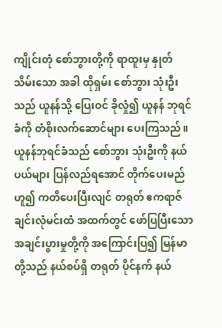ကျိုင်းတုံ စော်ဘွားတို့ကို ရာထူးမှ နှုတ်သိမ်းသော အခါ ထိုရှမ်း စော်ဘွား သုံးဦးသည် ယူနန်သို့ ပြေးဝင် ခိုလှုံ၍ ယူနန် ဘုရင်ခံကို တံစိုးလက်ဆောင်များ ပေးကြသည်။ ယူနန်ဘုရင်ခံသည် စော်ဘွား သုံးဦးကို နယ်ပယ်များ ပြန်လည်ရအောင် တိုက်ပေးမည်ဟူ၍ ကတိပေးပြီးလျင် တရုတ် ဧကရာဇ် ချင်းလုံမင်းထံ အထက်တွင် ဖော်ပြပြီးသော အချင်းပွားမှုတို့ကို အကြောင်းပြ၍ မြန်မာတို့သည် နယ်စပ်ရှိ တရုတ် ပိုင်နက် နယ်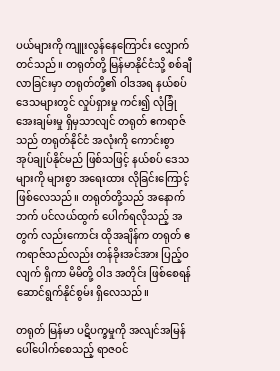ပယ်များကို ကျူးလွန်နေကြောင်း လျှောက်တင်သည်။ တရုတ်တို့ မြန်မာနိုင်ငံသို့ စစ်ချီလာခြင်းမှာ တရုတ်တို့၏ ဝါဒအရ နယ်စပ်ဒေသများတွင် လှုပ်ရှားမှု ကင်း၍ လုံခြုံ အေးချမ်းမှု ရှိမှသာလျင် တရုတ် ဧကရာဇ်သည် တရုတ်နိုင်ငံ အလုံးကို ကောင်းစွာ အုပ်ချုပ်နိုင်မည် ဖြစ်သဖြင့် နယ်စပ် ဒေသများကို များစွာ အရေးထား လိုခြင်းကြောင့် ဖြစ်လေသည်။ တရုတ်တို့သည် အနောက်ဘက် ပင်လယ်ထွက် ပေါက်ရလိုသည့် အတွက် လည်းကောင်း ထိုအချိန်က တရုတ် ဧကရာဇ်သည်လည်း တန်ခိုးအင်အား ပြည့်ဝလျက် ရှိကာ မိမိတို့ ဝါဒ အတိုင်း ဖြစ်စေရန် ဆောင်ရွက်နိုင်စွမ်း ရှိလေသည်။

တရုတ် မြန်မာ ပဋိပက္ခမှုကို အလျင်အမြန် ပေါ်ပေါက်စေသည့် ရာဇဝင်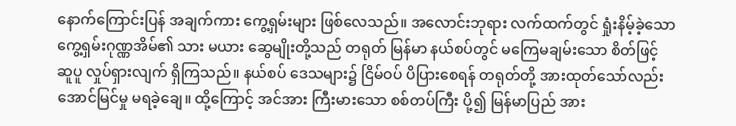နောက်ကြောင်းပြန် အချက်ကား ကွေ့ရှမ်းများ ဖြစ်လေသည်။ အလောင်းဘုရား လက်ထက်တွင် ရှုံးနိမ့်ခဲ့သော ကွေ့ရှမ်းဂုဏ္ဏအိမ်၏ သား မယား ဆွေမျိုးတို့သည် တရုတ် မြန်မာ နယ်စပ်တွင် မကြေမချမ်းသော စိတ်ဖြင့် ဆူပူ လှုပ်ရှားလျက် ရှိကြသည်။ နယ်စပ် ဒေသများ၌ ငြိမ်ဝပ် ပိပြားစေရန် တရုတ်တို့ အားထုတ်သော်လည်း အောင်မြင်မှု မရခဲ့ချေ။ ထို့ကြောင့် အင်အား ကြီးမားသော စစ်တပ်ကြီး ပို့၍ မြန်မာပြည် အား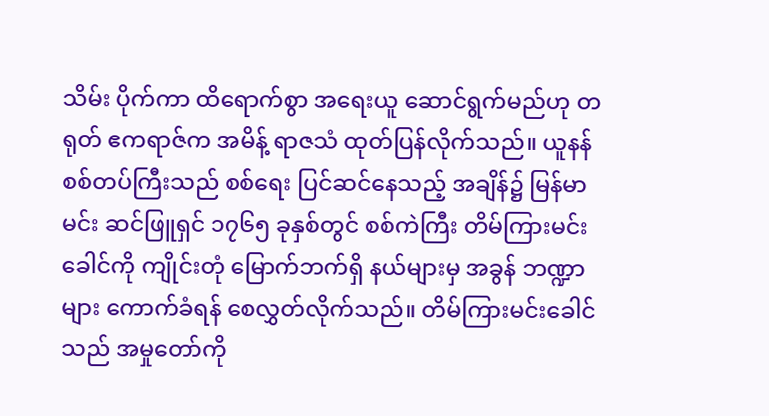သိမ်း ပိုက်ကာ ထိရောက်စွာ အရေးယူ ဆောင်ရွက်မည်ဟု တရုတ် ဧကရာဇ်က အမိန့် ရာဇသံ ထုတ်ပြန်လိုက်သည်။ ယူနန် စစ်တပ်ကြီးသည် စစ်ရေး ပြင်ဆင်နေသည့် အချိန်၌ မြန်မာမင်း ဆင်ဖြူရှင် ၁၇၆၅ ခုနှစ်တွင် စစ်ကဲကြီး တိမ်ကြားမင်းခေါင်ကို ကျိုင်းတုံ မြောက်ဘက်ရှိ နယ်များမှ အခွန် ဘဏ္ဍာများ ကောက်ခံရန် စေလွှတ်လိုက်သည်။ တိမ်ကြားမင်းခေါင်သည် အမှုတော်ကို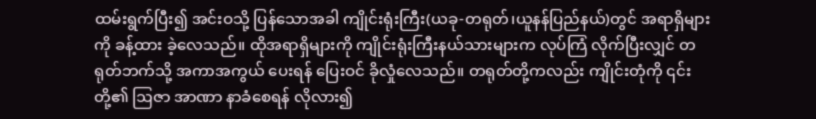ထမ်းရွက်ပြီး၍ အင်းဝသို့ ပြန်သောအခါ ကျိုင်းရုံးကြီး(ယခု-တရုတ်၊ယူနန်ပြည်နယ်)တွင် အရာရှိများကို ခန့်ထား ခဲ့လေသည်။ ထိုအရာရှိများကို ကျိုင်းရုံးကြီးနယ်သားများက လုပ်ကြံ လိုက်ပြီးလျှင် တရုတ်ဘက်သို့ အကာအကွယ် ပေးရန် ပြေးဝင် ခိုလှုံလေသည်။ တရုတ်တို့ကလည်း ကျိုင်းတုံကို ၎င်းတို့၏ ဩဇာ အာဏာ နာခံစေရန် လိုလား၍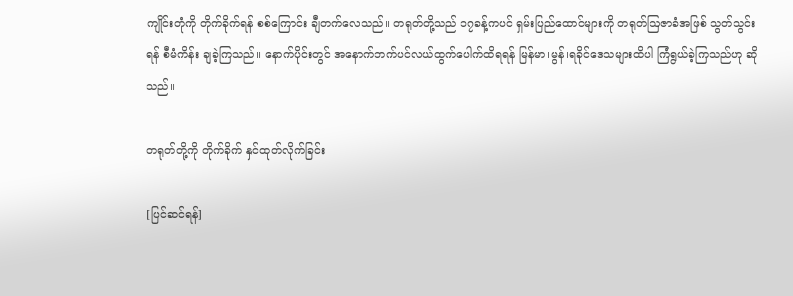ကျိုင်းတုံကို တိုက်ခိုက်ရန် စစ်ကြောင်း ချီတက်လေသည်။ တရုတ်တို့သည် ၁၇ခန့်ကပင် ရှမ်းပြည်ထောင်များကို တရုတ်ဩဇာခံအဖြစ် သွတ်သွင်းရန် စီမံကိန်း ချခဲ့ကြသည်။ နောက်ပိုင်းတွင် အနောက်ဘက်ပင်လယ်ထွက်ပေါက်ထိရရန် မြန်မာ၊မွန်၊ရခိုင်ဒေသများထိပါ ကြံရွယ်ခဲ့ကြသည်ဟု ဆိုသည်။

တရုတ်တို့ကို တိုက်ခိုက် နှင်ထုတ်လိုက်ခြင်း

[ပြင်ဆင်ရန်]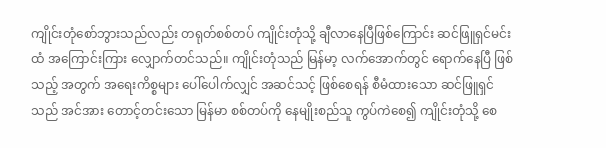ကျိုင်းတုံစော်ဘွားသည်လည်း တရုတ်စစ်တပ် ကျိုင်းတုံသို့ ချီလာနေပြီဖြစ်ကြောင်း ဆင်ဖြူရှင်မင်းထံ အကြောင်းကြား လျှောက်တင်သည်။ ကျိုင်းတုံသည် မြန်မာ့ လက်အောက်တွင် ရောက်နေပြီ ဖြစ်သည့် အတွက် အရေးကိစ္စများ ပေါ်ပေါက်လျှင် အဆင်သင့် ဖြစ်စေရန် စီမံထားသော ဆင်ဖြူရှင်သည် အင်အား တောင့်တင်းသော မြန်မာ စစ်တပ်ကို နေမျိုးစည်သူ ကွပ်ကဲစေ၍ ကျိုင်းတုံသို့ စေ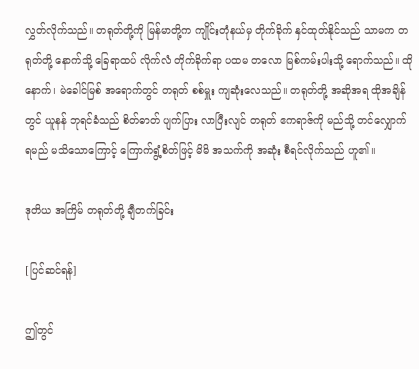လွှတ်လိုက်သည်။ တရုတ်တို့ကို မြန်မာတို့က ကျိုင်းတုံနယ်မှ တိုက်ခိုက် နှင်ထုတ်နိုင်သည် သာမက တရုတ်တို့ နောက်သို့ ခြေရာထပ် လိုက်လံ တိုက်ခိုက်ရာ ပထမ တလော မြစ်ကမ်းပါးသို့ ရောက်သည်။ ထိုနောက်၊ မဲခေါင်မြစ် အရောက်တွင် တရုတ် စစ်မှူး ကျဆုံးလေသည်။ တရုတ်တို့ အဆိုအရ ထိုအချိန်တွင် ယူနန် ဘုရင်ခံသည် စိတ်ဓာတ် ပျက်ပြား လာပြီးလျင် တရုတ် ဧကရာဇ်ကို မည်သို့ တင်လျှောက် ရမည် မသိသောကြောင့် ကြောက်ရွံ့စိတ်ဖြင့် မိမိ အသက်ကို အဆုံး စီရင်လိုက်သည် ဟူ၏။

ဒုတိယ အကြိမ် တရုတ်တို့ ချီတက်ခြင်း

[ပြင်ဆင်ရန်]

ဤတွင်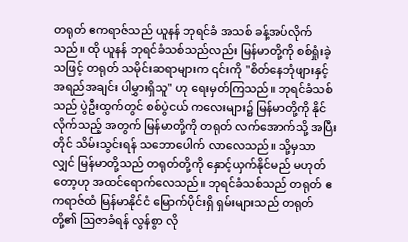တရုတ် ဧကရာဇ်သည် ယူနန် ဘုရင်ခံ အသစ် ခန့်အပ်လိုက်သည်။ ထို ယူနန် ဘုရင်ခံသစ်သည်လည်း မြန်မာတို့ကို စစ်ရှုံးခဲ့သဖြင့် တရုတ် သမိုင်းဆရာများက ၎င်းကို "စိတ်နေဘုံဖျားနှင့် အရည်အချင်း ပါမွှားရှိသူ" ဟု ရေးမှတ်ကြသည်။ ဘုရင်ခံသစ်သည် ပွဲဦးထွက်တွင် စစ်ပွဲငယ် ကလေးများ၌ မြန်မာတို့ကို နိုင်လိုက်သည့် အတွက် မြန်မာတို့ကို တရုတ် လက်အောက်သို့ အပြီးတိုင် သိမ်းသွင်းရန် သဘောပေါက် လာလေသည်။ သို့မှသာလျှင် မြန်မာတို့သည် တရုတ်တို့ကို နှောင့်ယှက်နိုင်မည် မဟုတ်တော့ဟု အထင်ရောက်လေသည်။ ဘုရင်ခံသစ်သည် တရုတ် ဧကရာဇ်ထံ မြန်မာနိုင်ငံ မြောက်ပိုင်းရှိ ရှမ်းများသည် တရုတ်တို့၏ ဩဇာခံရန် လွန်စွာ လို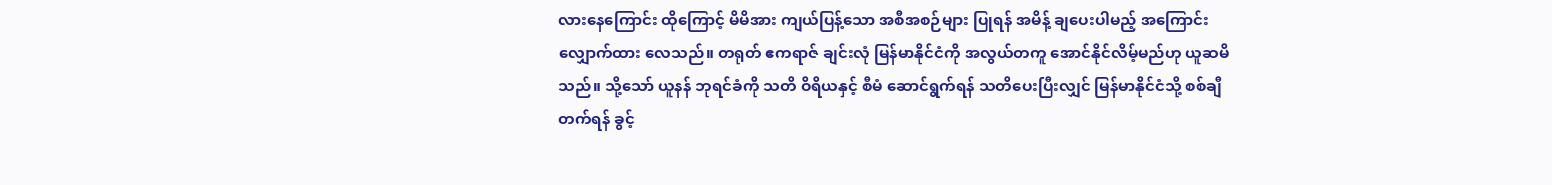လားနေကြောင်း ထိုကြောင့် မိမိအား ကျယ်ပြန့်သော အစီအစဉ်များ ပြုရန် အမိန့် ချပေးပါမည့် အကြောင်း လျှောက်ထား လေသည်။ တရုတ် ဧကရာဇ် ချင်းလုံ မြန်မာနိုင်ငံကို အလွယ်တကူ အောင်နိုင်လိမ့်မည်ဟု ယူဆမိသည်။ သို့သော် ယူနန် ဘုရင်ခံကို သတိ ဝိရိယနှင့် စီမံ ဆောင်ရွက်ရန် သတိပေးပြီးလျှင် မြန်မာနိုင်ငံသို့ စစ်ချီတက်ရန် ခွင့်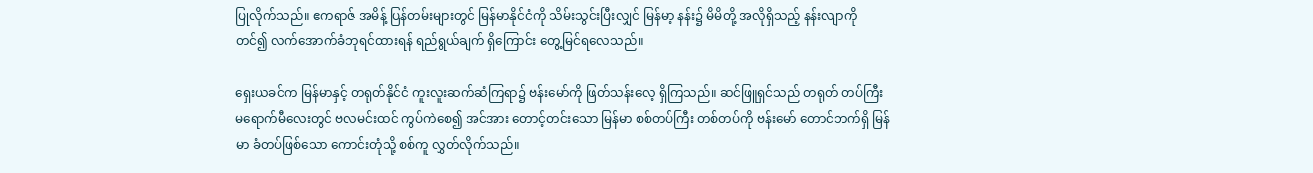ပြုလိုက်သည်။ ဧကရာဇ် အမိန့် ပြန်တမ်းများတွင် မြန်မာနိုင်ငံကို သိမ်းသွင်းပြီးလျှင် မြန်မာ့ နန်း၌ မိမိတို့ အလိုရှိသည့် နန်းလျာကို တင်၍ လက်အောက်ခံဘုရင်ထားရန် ရည်ရွယ်ချက် ရှိကြောင်း တွေ့မြင်ရလေသည်။

ရှေးယခင်က မြန်မာနှင့် တရုတ်နိုင်ငံ ကူးလူးဆက်ဆံကြရာ၌ ဗန်းမော်ကို ဖြတ်သန်းလေ့ ရှိကြသည်။ ဆင်ဖြူရှင်သည် တရုတ် တပ်ကြီး မရောက်မီလေးတွင် ဗလမင်းထင် ကွပ်ကဲစေ၍ အင်အား တောင့်တင်းသော မြန်မာ စစ်တပ်ကြီး တစ်တပ်ကို ဗန်းမော် တောင်ဘက်ရှိ မြန်မာ ခံတပ်ဖြစ်သော ကောင်းတုံသို့ စစ်ကူ လွှတ်လိုက်သည်။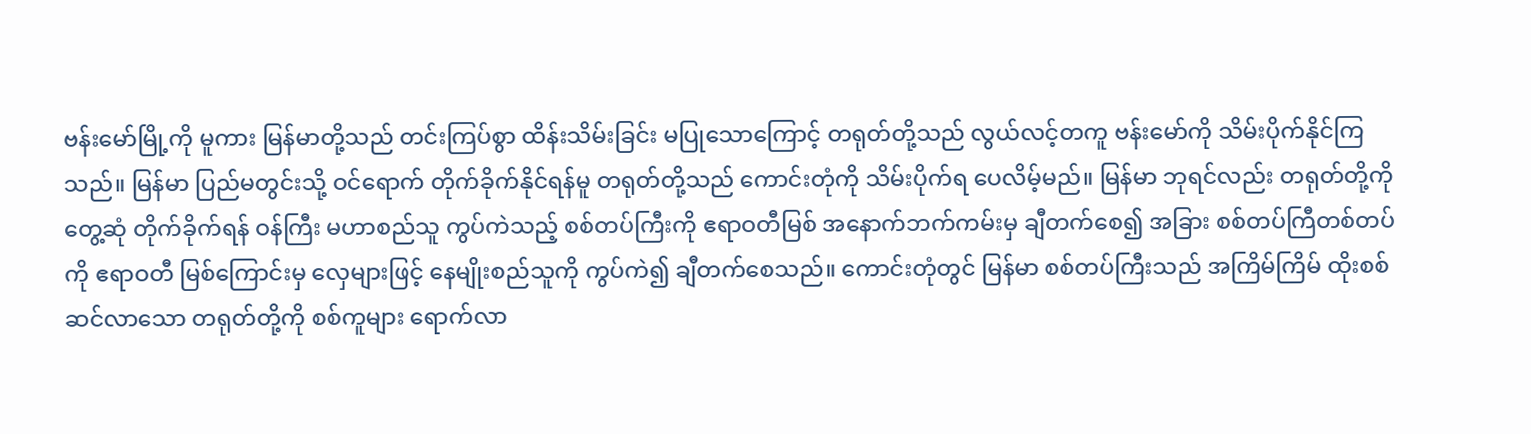ဗန်းမော်မြို့ကို မူကား မြန်မာတို့သည် တင်းကြပ်စွာ ထိန်းသိမ်းခြင်း မပြုသောကြောင့် တရုတ်တို့သည် လွယ်လင့်တကူ ဗန်းမော်ကို သိမ်းပိုက်နိုင်ကြသည်။ မြန်မာ ပြည်မတွင်းသို့ ဝင်ရောက် တိုက်ခိုက်နိုင်ရန်မူ တရုတ်တို့သည် ကောင်းတုံကို သိမ်းပိုက်ရ ပေလိမ့်မည်။ မြန်မာ ဘုရင်လည်း တရုတ်တို့ကို တွေ့ဆုံ တိုက်ခိုက်ရန် ဝန်ကြီး မဟာစည်သူ ကွပ်ကဲသည့် စစ်တပ်ကြီးကို ဧရာဝတီမြစ် အနောက်ဘက်ကမ်းမှ ချီတက်စေ၍ အခြား စစ်တပ်ကြီတစ်တပ်ကို ဧရာဝတီ မြစ်ကြောင်းမှ လှေများဖြင့် နေမျိုးစည်သူကို ကွပ်ကဲ၍ ချီတက်စေသည်။ ကောင်းတုံတွင် မြန်မာ စစ်တပ်ကြီးသည် အကြိမ်ကြိမ် ထိုးစစ် ဆင်လာသော တရုတ်တို့ကို စစ်ကူများ ရောက်လာ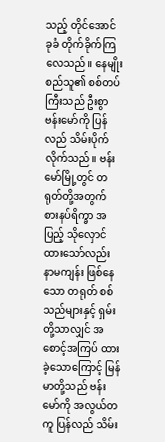သည့် တိုင်အောင် ခုခံ တိုက်ခိုက်ကြလေသည်။ နေမျိုးစည်သူ၏ စစ်တပ်ကြီးသည် ဦးစွာ ဗန်းမော်ကို ပြန်လည် သိမ်းပိုက်လိုက်သည်။ ဗန်းမော်မြို့တွင် တရုတ်တို့အတွက် စားနပ်ရိက္ခာ အပြည့် သိုလှောင်ထားသော်လည်း နာမကျန်း ဖြစ်နေသော တရုတ် စစ်သည်များနှင့် ရှမ်းတို့သာလျှင် အစောင့်အကြပ် ထားခဲ့သောကြောင့် မြန်မာတို့သည် ဗန်းမော်ကို အလွယ်တကူ ပြန်လည် သိမ်း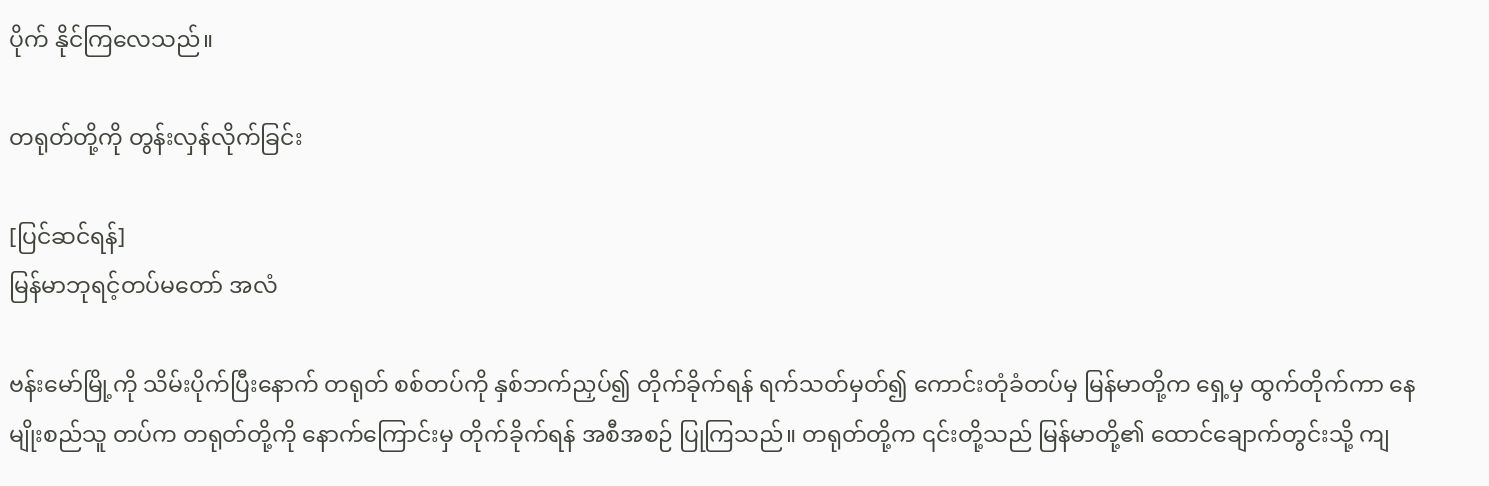ပိုက် နိုင်ကြလေသည်။

တရုတ်တို့ကို တွန်းလှန်လိုက်ခြင်း

[ပြင်ဆင်ရန်]
မြန်မာဘုရင့်တပ်မတော် အလံ

ဗန်းမော်မြို့ကို သိမ်းပိုက်ပြီးနောက် တရုတ် စစ်တပ်ကို နှစ်ဘက်ညှပ်၍ တိုက်ခိုက်ရန် ရက်သတ်မှတ်၍ ကောင်းတုံခံတပ်မှ မြန်မာတို့က ရှေ့မှ ထွက်တိုက်ကာ နေမျိုးစည်သူ တပ်က တရုတ်တို့ကို နောက်ကြောင်းမှ တိုက်ခိုက်ရန် အစီအစဉ် ပြုကြသည်။ တရုတ်တို့က ၎င်းတို့သည် မြန်မာတို့၏ ထောင်ချောက်တွင်းသို့ ကျ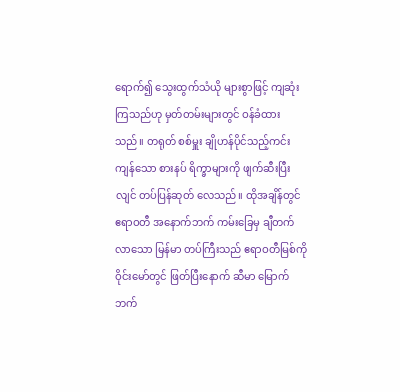ရောက်၍ သွေးထွက်သံယို များစွာဖြင့် ကျဆုံးကြသည်ဟု မှတ်တမ်းများတွင် ဝန်ခံထားသည်။ တရုတ် စစ်မှူး ချိုဟန်ပိုင်သည့်ကင်းကျန်သော စားနပ် ရိက္ခာများကို ဖျက်ဆီးပြီးလျင် တပ်ပြန်ဆုတ် လေသည်။ ထိုအချိန်တွင် ဧရာဝတီ အနောက်ဘက် ကမ်းခြေမှ ချီတက် လာသော မြန်မာ တပ်ကြီးသည် ဧရာဝတီမြစ်ကို ဝိုင်းမော်တွင် ဖြတ်ပြီးနောက် ဆီမာ မြောက်ဘက်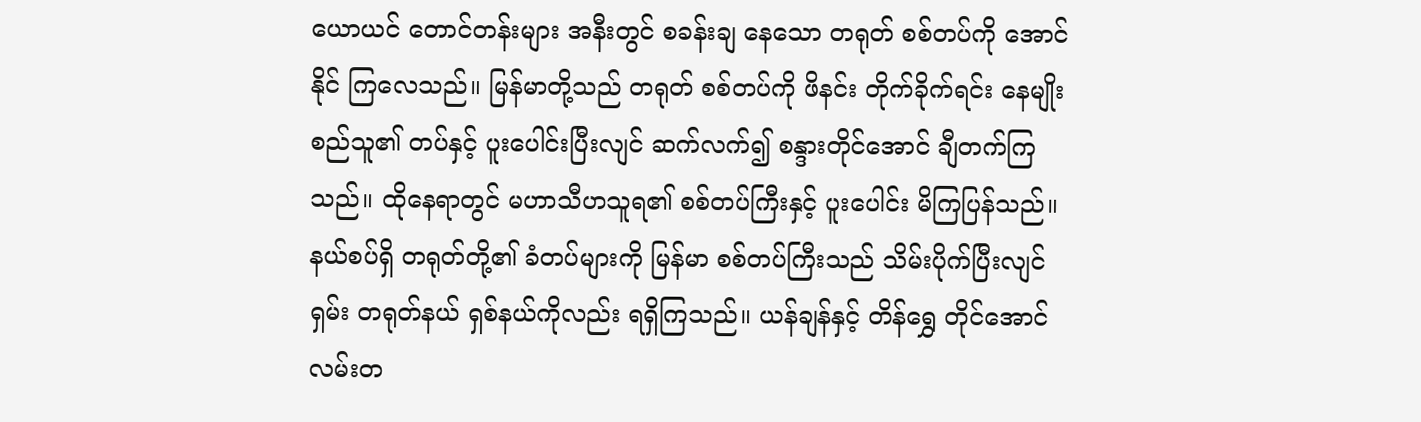ယောယင် တောင်တန်းများ အနီးတွင် စခန်းချ နေသော တရုတ် စစ်တပ်ကို အောင်နိုင် ကြလေသည်။ မြန်မာတို့သည် တရုတ် စစ်တပ်ကို ဖိနင်း တိုက်ခိုက်ရင်း နေမျိုးစည်သူ၏ တပ်နှင့် ပူးပေါင်းပြီးလျင် ဆက်လက်၍ စန္ဒားတိုင်အောင် ချီတက်ကြသည်။ ထိုနေရာတွင် မဟာသီဟသူရ၏ စစ်တပ်ကြီးနှင့် ပူးပေါင်း မိကြပြန်သည်။ နယ်စပ်ရှိ တရုတ်တို့၏ ခံတပ်များကို မြန်မာ စစ်တပ်ကြီးသည် သိမ်းပိုက်ပြီးလျင် ရှမ်း တရုတ်နယ် ရှစ်နယ်ကိုလည်း ရရှိကြသည်။ ယန်ချန်နှင့် တိန်ရွှေ တိုင်အောင် လမ်းတ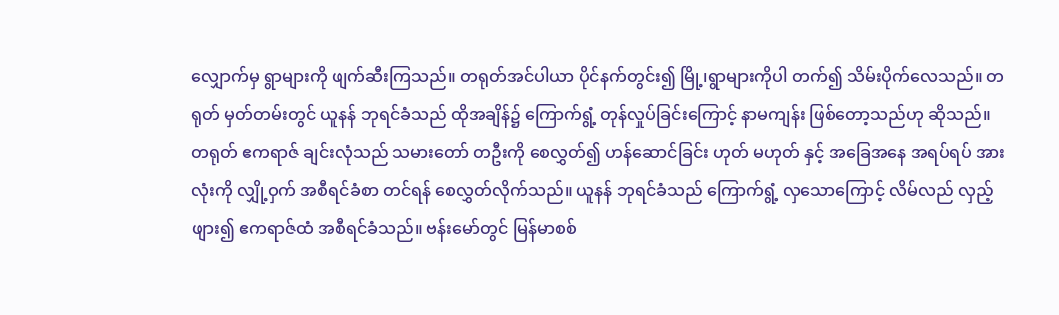လျှောက်မှ ရွာများကို ဖျက်ဆီးကြသည်။ တရုတ်အင်ပါယာ ပိုင်နက်တွင်း၍ မြို့၊ရွာများကိုပါ တက်၍ သိမ်းပိုက်လေသည်။ တရုတ် မှတ်တမ်းတွင် ယူနန် ဘုရင်ခံသည် ထိုအချိန်၌ ကြောက်ရွံ့ တုန်လှုပ်ခြင်းကြောင့် နာမကျန်း ဖြစ်တော့သည်ဟု ဆိုသည်။ တရုတ် ဧကရာဇ် ချင်းလုံသည် သမားတော် တဦးကို စေလွှတ်၍ ဟန်ဆောင်ခြင်း ဟုတ် မဟုတ် နှင့် အခြေအနေ အရပ်ရပ် အားလုံးကို လျှို့ဝှက် အစီရင်ခံစာ တင်ရန် စေလွှတ်လိုက်သည်။ ယူနန် ဘုရင်ခံသည် ကြောက်ရွံ့ လှသောကြောင့် လိမ်လည် လှည့်ဖျား၍ ဧကရာဇ်ထံ အစီရင်ခံသည်။ ဗန်းမော်တွင် မြန်မာစစ်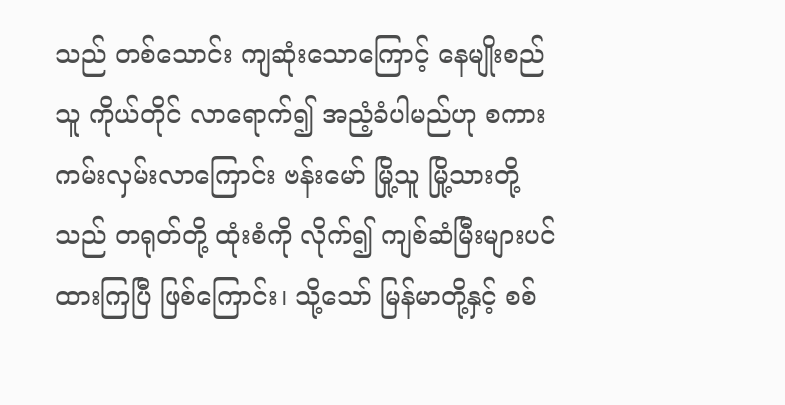သည် တစ်သောင်း ကျဆုံးသောကြောင့် နေမျိုးစည်သူ ကိုယ်တိုင် လာရောက်၍ အညံ့ခံပါမည်ဟု စကား ကမ်းလှမ်းလာကြောင်း ဗန်းမော် မြို့သူ မြို့သားတို့သည် တရုတ်တို့ ထုံးစံကို လိုက်၍ ကျစ်ဆံမြီးများပင် ထားကြပြီ ဖြစ်ကြောင်း၊ သို့သော် မြန်မာတို့နှင့် စစ်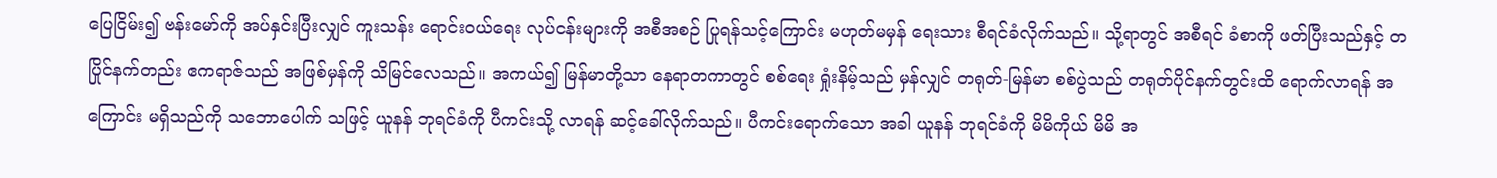ပြေငြိမ်း၍ ဗန်းမော်ကို အပ်နှင်းပြီးလျှင် ကူးသန်း ရောင်းဝယ်ရေး လုပ်ငန်းများကို အစီအစဉ် ပြုရန်သင့်ကြောင်း မဟုတ်မမှန် ရေးသား စီရင်ခံလိုက်သည်။ သို့ရာတွင် အစီရင် ခံစာကို ဖတ်ပြီးသည်နှင့် တပြိုင်နက်တည်း ဧကရာဇ်သည် အဖြစ်မှန်ကို သိမြင်လေသည်။ အကယ်၍ မြန်မာတို့သာ နေရာတကာတွင် စစ်ရေး ရှုံးနိမ့်သည် မှန်လျှင် တရုတ်-မြန်မာ စစ်ပွဲသည် တရုတ်ပိုင်နက်တွင်းထိ ရောက်လာရန် အကြောင်း မရှိသည်ကို သဘောပေါက် သဖြင့် ယူနန် ဘုရင်ခံကို ပီကင်းသို့ လာရန် ဆင့်ခေါ်လိုက်သည်။ ပီကင်းရောက်သော အခါ ယူနန် ဘုရင်ခံကို မိမိကိုယ် မိမိ အ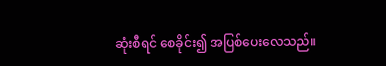ဆုံးစီရင် စေခိုင်း၍ အပြစ်ပေးလေသည်။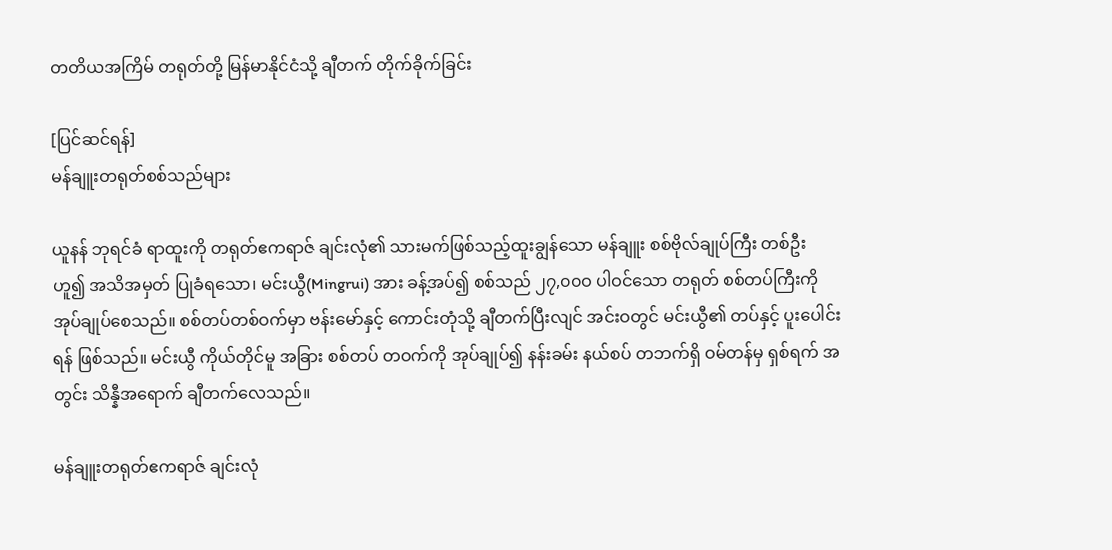တတိယအကြိမ် တရုတ်တို့ မြန်မာနိုင်ငံသို့ ချီတက် တိုက်ခိုက်ခြင်း

[ပြင်ဆင်ရန်]
မန်ချူးတရုတ်စစ်သည်များ

ယူနန် ဘုရင်ခံ ရာထူးကို တရုတ်ဧကရာဇ် ချင်းလုံ၏ သားမက်ဖြစ်သည့်ထူးချွန်သော မန်ချူး စစ်ဗိုလ်ချုပ်ကြီး တစ်ဦး ဟူ၍ အသိအမှတ် ပြုခံရသော၊ မင်းယွီ(Mingrui) အား ခန့်အပ်၍ စစ်သည် ၂၇,၀၀ဝ ပါဝင်သော တရုတ် စစ်တပ်ကြီးကို အုပ်ချုပ်စေသည်။ စစ်တပ်တစ်ဝက်မှာ ဗန်းမော်နှင့် ကောင်းတုံသို့ ချီတက်ပြီးလျင် အင်းဝတွင် မင်းယွီ၏ တပ်နှင့် ပူးပေါင်းရန် ဖြစ်သည်။ မင်းယွီ ကိုယ်တိုင်မူ အခြား စစ်တပ် တဝက်ကို အုပ်ချုပ်၍ နန်းခမ်း နယ်စပ် တဘက်ရှိ ဝမ်တန်မှ ရှစ်ရက် အတွင်း သိန္နီအရောက် ချီတက်လေသည်။

မန်ချူးတရုတ်ဧကရာဇ် ချင်းလုံ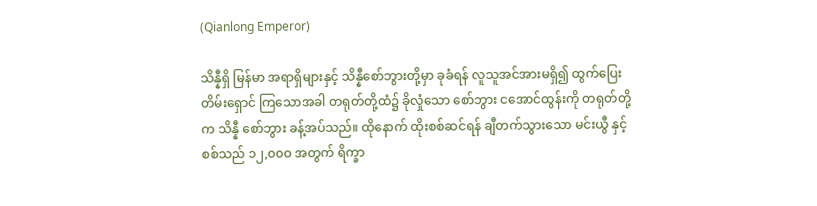(Qianlong Emperor)

သိန္နီရှိ မြန်မာ အရာရှိများနှင့် သိန္နီစော်ဘွားတို့မှာ ခုခံရန် လူသူအင်အားမရှိ၍ ထွက်ပြေး တိမ်းရှောင် ကြသောအခါ တရုတ်တို့ထံ၌ ခိုလှုံသော စော်ဘွား ငအောင်ထွန်းကို တရုတ်တို့က သိန္နီ စော်ဘွား ခန့်အပ်သည်။ ထိုနောက် ထိုးစစ်ဆင်ရန် ချီတက်သွားသော မင်းယွီ နှင့် စစ်သည် ၁၂,၀၀ဝ အတွက် ရိက္ခာ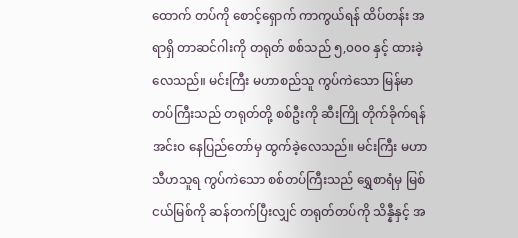ထောက် တပ်ကို စောင့်ရှောက် ကာကွယ်ရန် ထိပ်တန်း အရာရှိ တာဆင်ဂါးကို တရုတ် စစ်သည် ၅,၀၀ဝ နှင့် ထားခဲ့လေသည်။ မင်းကြီး မဟာစည်သူ ကွပ်ကဲသော မြန်မာ တပ်ကြီးသည် တရုတ်တို့ စစ်ဦးကို ဆီးကြို တိုက်ခိုက်ရန် အင်းဝ နေပြည်တော်မှ ထွက်ခဲ့လေသည်။ မင်းကြီး မဟာ သီဟသူရ ကွပ်ကဲသော စစ်တပ်ကြီးသည် ရွှေစာရံမှ မြစ်ငယ်မြစ်ကို ဆန်တက်ပြီးလျှင် တရုတ်တပ်ကို သိန္နီနှင့် အ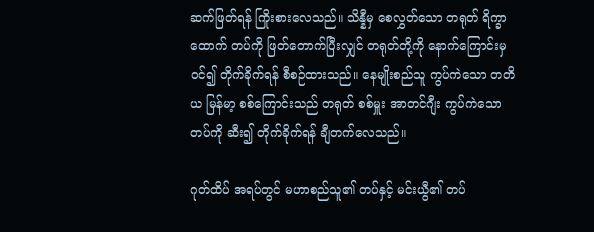ဆက်ဖြတ်ရန် ကြိုးစားလေသည်။ သိန္နီမှ စေလွှတ်သော တရုတ် ရိက္ခာထောက် တပ်ကို ဖြတ်တောက်ပြီးလျှင် တရုတ်တို့ကို နောက်ကြောင်းမှ ဝင်၍ တိုက်ခိုက်ရန် စီစဉ်ထားသည်။ နေမျိုးစည်သူ ကွပ်ကဲသော တတိယ မြန်မာ့ စစ်ကြောင်းသည် တရုတ် စစ်မှူး အာတင်ဂျီး ကွပ်ကဲသော တပ်ကို ဆီး၍ တိုက်ခိုက်ရန် ချီတက်လေသည်။

ဂုတ်ထိပ် အရပ်တွင် မဟာစည်သူ၏ တပ်နှင့် မင်းယွီ၏ တပ်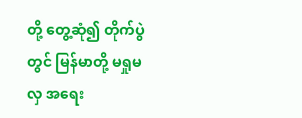တို့ တွေ့ဆုံ၍ တိုက်ပွဲတွင် မြန်မာတို့ မရှုမလှ အရေး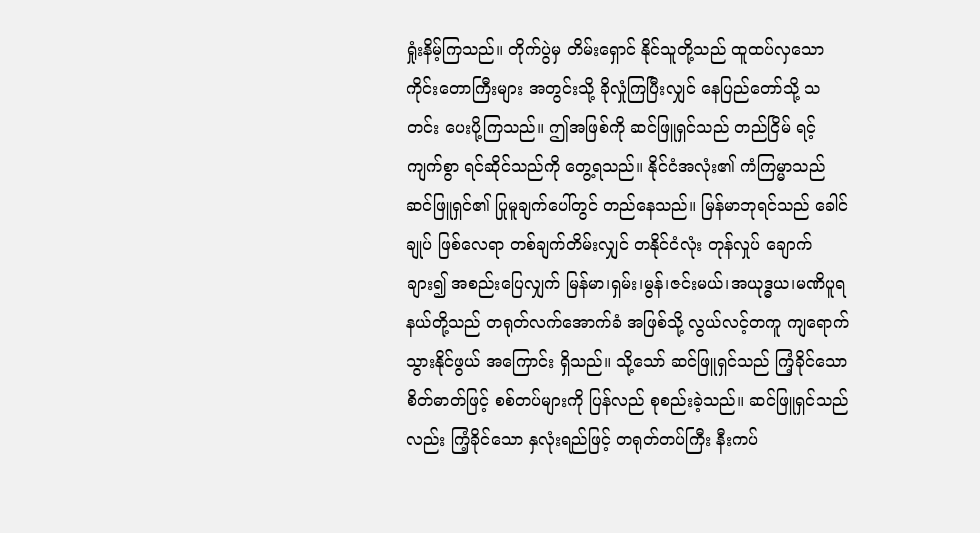ရှုံးနိမ့်ကြသည်။ တိုက်ပွဲမှ တိမ်းရှောင် နိုင်သူတို့သည် ထူထပ်လှသော ကိုင်းတောကြီးများ အတွင်းသို့ ခိုလှုံကြပြီးလျှင် နေပြည်တော်သို့ သတင်း ပေးပို့ကြသည်။ ဤအဖြစ်ကို ဆင်ဖြူရှင်သည် တည်ငြိမ် ရင့်ကျက်စွာ ရင်ဆိုင်သည်ကို တွေ့ရသည်။ နိုင်ငံအလုံး၏ ကံကြမ္မာသည် ဆင်ဖြူရှင်၏ ပြုမူချက်ပေါ်တွင် တည်နေသည်။ မြန်မာဘုရင်သည် ခေါင်ချုပ် ဖြစ်လေရာ တစ်ချက်တိမ်းလျှင် တနိုင်ငံလုံး တုန်လှုပ် ချောက်ချား၍ အစည်းပြေလျှက် မြန်မာ၊ရှမ်း၊မွန်၊ဇင်းမယ်၊အယုဒ္ဓယ၊မဏိပူရနယ်တို့သည် တရုတ်လက်အောက်ခံ အဖြစ်သို့ လွယ်လင့်တကူ ကျရောက် သွားနိုင်ဖွယ် အကြောင်း ရှိသည်။ သို့သော် ဆင်ဖြူရှင်သည် ကြံ့ခိုင်သော စိတ်ဓာတ်ဖြင့် စစ်တပ်များကို ပြန်လည် စုစည်းခဲ့သည်။ ဆင်ဖြူရှင်သည်လည်း ကြံ့ခိုင်သော နှလုံးရည်ဖြင့် တရုတ်တပ်ကြီး နီးကပ်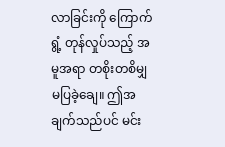လာခြင်းကို ကြောက်ရွံ့ တုန်လှုပ်သည့် အမူအရာ တစိုးတစိမျှ မပြခဲ့ချေ။ ဤအချက်သည်ပင် မင်း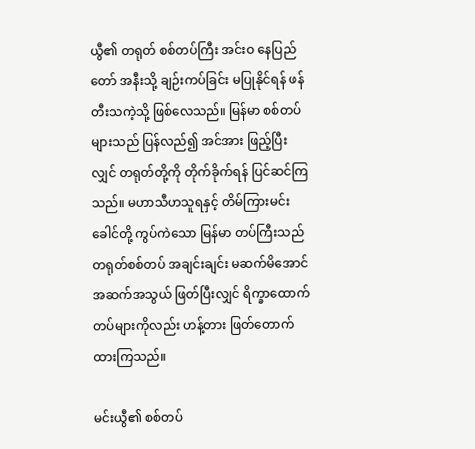ယွီ၏ တရုတ် စစ်တပ်ကြီး အင်းဝ နေပြည်တော် အနီးသို့ ချဉ်းကပ်ခြင်း မပြုနိုင်ရန် ဖန်တီးသကဲ့သို့ ဖြစ်လေသည်။ မြန်မာ စစ်တပ်များသည် ပြန်လည်၍ အင်အား ဖြည့်ပြီးလျှင် တရုတ်တို့ကို တိုက်ခိုက်ရန် ပြင်ဆင်ကြသည်။ မဟာသီဟသူရနှင့် တိမ်ကြားမင်းခေါင်တို့ ကွပ်ကဲသော မြန်မာ တပ်ကြီးသည် တရုတ်စစ်တပ် အချင်းချင်း မဆက်မိအောင် အဆက်အသွယ် ဖြတ်ပြီးလျှင် ရိက္ခာထောက် တပ်များကိုလည်း ဟန့်တား ဖြတ်တောက်ထားကြသည်။

မင်းယွီ၏ စစ်တပ်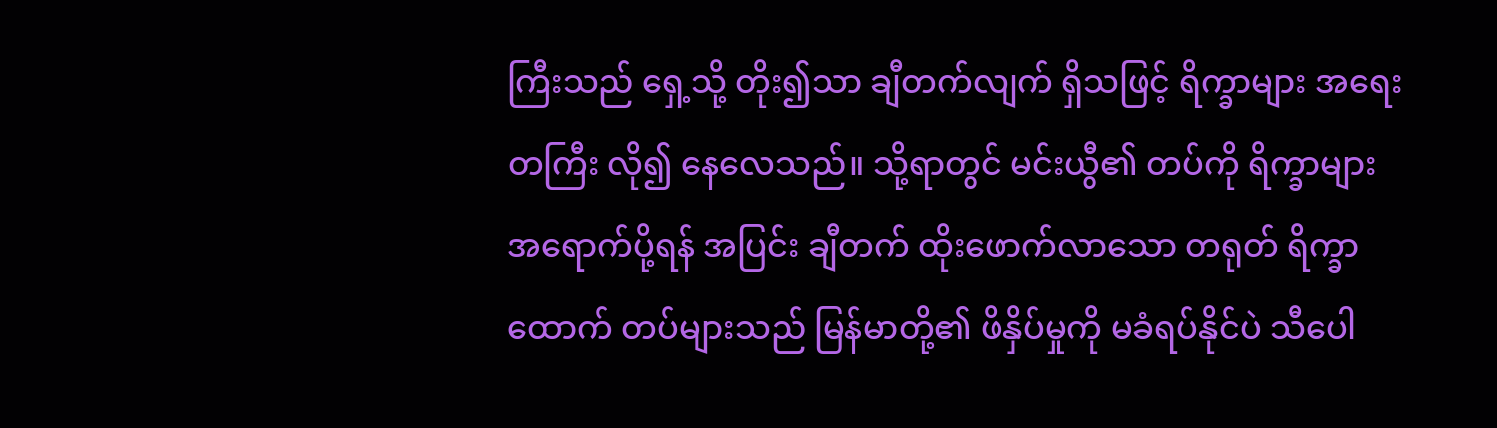ကြီးသည် ရှေ့သို့ တိုး၍သာ ချီတက်လျက် ရှိသဖြင့် ရိက္ခာများ အရေးတကြီး လို၍ နေလေသည်။ သို့ရာတွင် မင်းယွီ၏ တပ်ကို ရိက္ခာများ အရောက်ပို့ရန် အပြင်း ချီတက် ထိုးဖောက်လာသော တရုတ် ရိက္ခာထောက် တပ်များသည် မြန်မာတို့၏ ဖိနှိပ်မှုကို မခံရပ်နိုင်ပဲ သီပေါ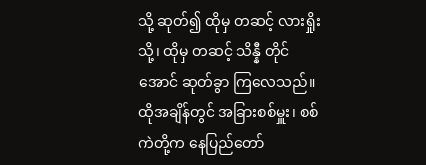သို့ ဆုတ်၍ ထိုမှ တဆင့် လားရှိုးသို့၊ ထိုမှ တဆင့် သိန္နီ တိုင်အောင် ဆုတ်ခွာ ကြလေသည်။ ထိုအချိန်တွင် အခြားစစ်မှူး၊ စစ်ကဲတို့က နေပြည်တော်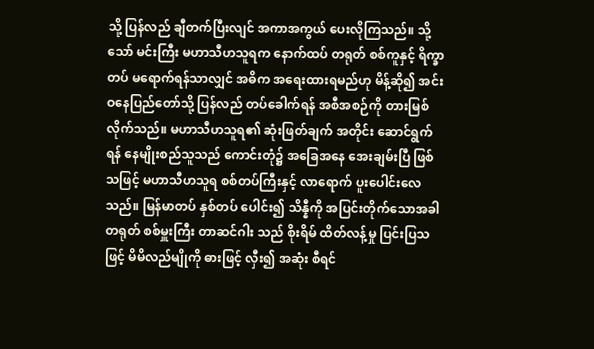သို့ ပြန်လည် ချီတက်ပြီးလျင် အကာအကွယ် ပေးလိုကြသည်။ သို့သော် မင်းကြီး မဟာသီဟသူရက နောက်ထပ် တရုတ် စစ်ကူနှင့် ရိက္ခာတပ် မရောက်ရန်သာလျှင် အဓိက အရေးထားရမည်ဟု မိန့်ဆို၍ အင်းဝနေပြည်တော်သို့ ပြန်လည် တပ်ခေါက်ရန် အစီအစဉ်ကို တားမြစ် လိုက်သည်။ မဟာသီဟသူရ၏ ဆုံးဖြတ်ချက် အတိုင်း ဆောင်ရွက်ရန် နေမျိုးစည်သူသည် ကောင်းတုံ၌ အခြေအနေ အေးချမ်းပြီ ဖြစ်သဖြင့် မဟာသီဟသူရ စစ်တပ်ကြီးနှင့် လာရောက် ပူးပေါင်းလေသည်။ မြန်မာတပ် နှစ်တပ် ပေါင်း၍ သိန္နီကို အပြင်းတိုက်သောအခါ တရုတ် စစ်မှူးကြီး တာဆင်ဂါး သည် စိုးရိမ် ထိတ်လန့်မှု ပြင်းပြသဖြင့် မိမိလည်မျိုကို ဓားဖြင့် လှီး၍ အဆုံး စီရင်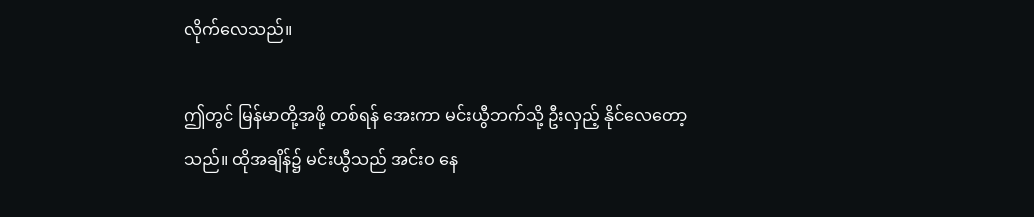လိုက်လေသည်။

ဤတွင် မြန်မာတို့အဖို့ တစ်ရန် အေးကာ မင်းယွီဘက်သို့ ဦးလှည့် နိုင်လေတော့သည်။ ထိုအချိန်၌ မင်းယွီသည် အင်းဝ နေ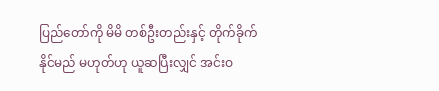ပြည်တော်ကို မိမိ တစ်ဦးတည်းနှင့် တိုက်ခိုက်နိုင်မည် မဟုတ်ဟု ယူဆပြီးလျှင် အင်းဝ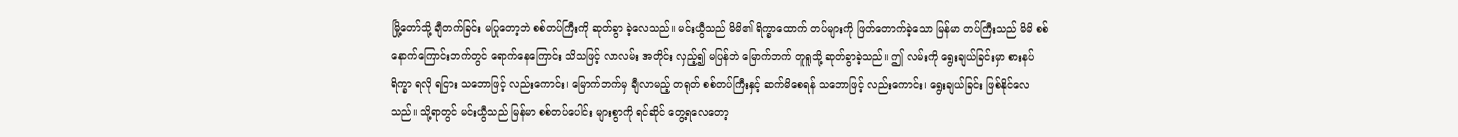မြို့တော်သို့ ချီတက်ခြင်း မပြုတော့ဘဲ စစ်တပ်ကြီးကို ဆုတ်ခွာ ခဲ့လေသည်။ မင်းယွီသည် မိမိ၏ ရိက္ခာထောက် တပ်များကို ဖြတ်တောက်ခဲ့သော မြန်မာ တပ်ကြီးသည် မိမိ စစ်နောက်ကြောင်းဘက်တွင် ရောက်နေကြောင်း သိသဖြင့် လာလမ်း အတိုင်း လှည့်၍ မပြန်ဘဲ မြောက်ဘက် တူရူသို့ ဆုတ်ခွာခဲ့သည်။ ဤ လမ်းကို ရွေးချယ်ခြင်းမှာ စားနပ်ရိက္ခာ ရလို ရငြား သဘောဖြင့် လည်းကောင်း၊ မြောက်ဘက်မှ ချီလာမည့် တရုတ် စစ်တပ်ကြီးနှင့် ဆက်မိစေရန် သဘောဖြင့် လည်းကောင်း၊ ရွေးချယ်ခြင်း ဖြစ်နိုင်လေသည်။ သို့ရာတွင် မင်းယွီသည် မြန်မာ စစ်တပ်ပေါင်း များစွာကို ရင်ဆိုင် တွေ့ရလေတော့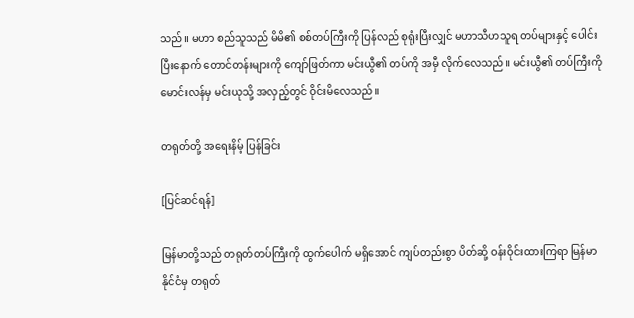သည်။ မဟာ စည်သူသည် မိမိ၏ စစ်တပ်ကြီးကို ပြန်လည် စုရုံးပြီးလျှင် မဟာသီဟသူရ တပ်များနှင့် ပေါင်းပြီးနောက် တောင်တန်းများကို ကျော်ဖြတ်ကာ မင်းယွီ၏ တပ်ကို အမှီ လိုက်လေသည်။ မင်းယွီ၏ တပ်ကြီးကို မောင်းလန်မှ မင်းယုသို့ အလှည့်တွင် ဝိုင်းမိလေသည်။

တရုတ်တို့ အရေးနိမ့် ပြန်ခြင်း

[ပြင်ဆင်ရန်]

မြန်မာတို့သည် တရုတ်တပ်ကြီးကို ထွက်ပေါက် မရှိအောင် ကျပ်တည်းစွာ ပိတ်ဆို့ ဝန်းဝိုင်းထားကြရာ မြန်မာနိုင်ငံမှ တရုတ်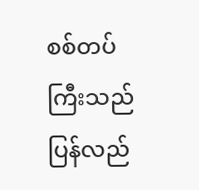စစ်တပ်ကြီးသည် ပြန်လည်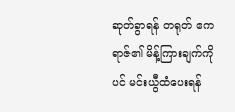ဆုတ်ခွာရန် တရုတ် ဧကရာဇ်၏ မိန့်ကြားချက်ကိုပင် မင်းယွီထံပေးရန်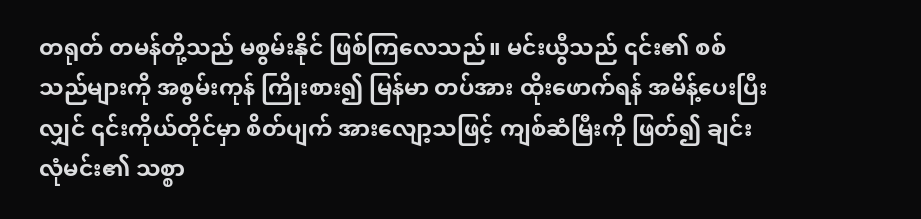တရုတ် တမန်တို့သည် မစွမ်းနိုင် ဖြစ်ကြလေသည်။ မင်းယွီသည် ၎င်း၏ စစ်သည်များကို အစွမ်းကုန် ကြိုးစား၍ မြန်မာ တပ်အား ထိုးဖောက်ရန် အမိန့်ပေးပြီးလျှင် ၎င်းကိုယ်တိုင်မှာ စိတ်ပျက် အားလျော့သဖြင့် ကျစ်ဆံမြီးကို ဖြတ်၍ ချင်းလုံမင်း၏ သစ္စာ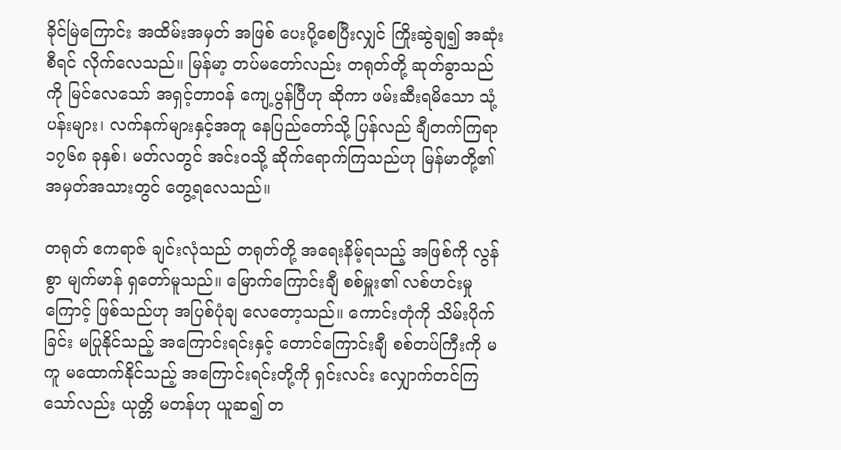ခိုင်မြဲကြောင်း အထိမ်းအမှတ် အဖြစ် ပေးပို့စေပြီးလျှင် ကြိုးဆွဲချ၍ အဆုံးစီရင် လိုက်လေသည်။ မြန်မာ့ တပ်မတော်လည်း တရုတ်တို့ ဆုတ်ခွာသည်ကို မြင်လေသော် အရှင့်တာဝန် ကျေ့ပွန်ပြီဟု ဆိုကာ ဖမ်းဆီးရမိသော သုံ့ပန်းများ၊ လက်နက်များနှင့်အတူ နေပြည်တော်သို့ ပြန်လည် ချီတက်ကြရာ ၁၇၆၈ ခုနှစ်၊ မတ်လတွင် အင်းဝသို့ ဆိုက်ရောက်ကြသည်ဟု မြန်မာတို့၏ အမှတ်အသားတွင် တွေ့ရလေသည်။

တရုတ် ဧကရာဇ် ချင်းလုံသည် တရုတ်တို့ အရေးနိမ့်ရသည့် အဖြစ်ကို လွန်စွာ မျက်မာန် ရှတော်မူသည်။ မြောက်ကြောင်းချီ စစ်မှူး၏ လစ်ဟင်းမှုကြောင့် ဖြစ်သည်ဟု အပြစ်ပုံချ လေတော့သည်။ ကောင်းတုံကို သိမ်းပိုက်ခြင်း မပြုနိုင်သည့် အကြောင်းရင်းနှင့် တောင်ကြောင်းချီ စစ်တပ်ကြီးကို မကူ မထောက်နိုင်သည့် အကြောင်းရင်းတို့ကို ရှင်းလင်း လျှောက်တင်ကြသော်လည်း ယုတ္တိ မတန်ဟု ယူဆ၍ တ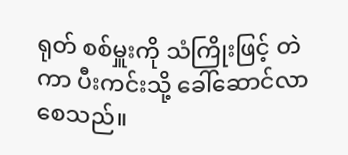ရုတ် စစ်မှူးကို သံကြိုးဖြင့် တဲကာ ပီးကင်းသို့ ခေါ်ဆောင်လာစေသည်။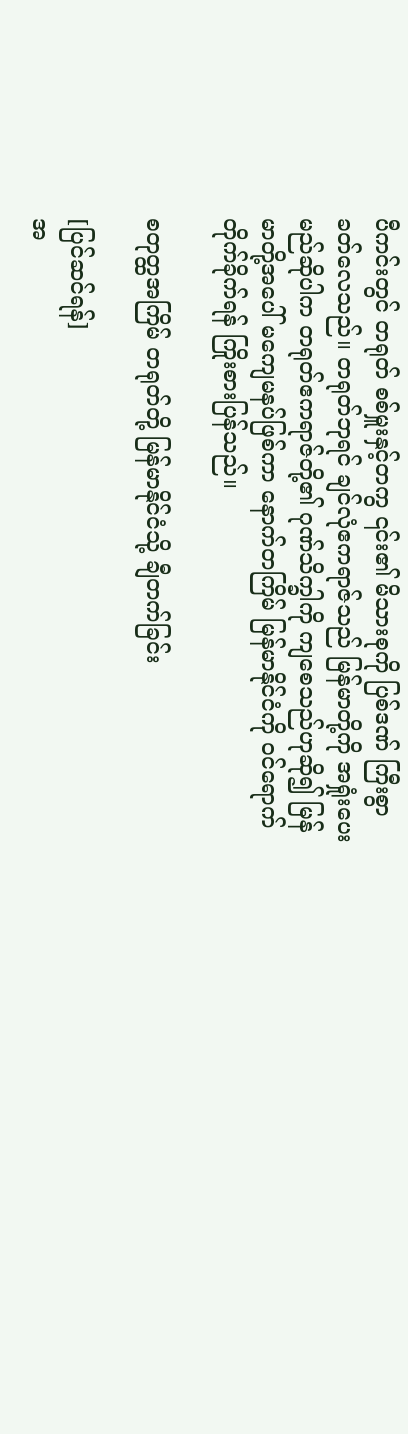ပီကင်းတွင် တရုတ် စစ်မှူးနှင့်တကွ ၎င်း၏ မိသားစုကို ပြစ်ဒဏ် ကြီးစွာ ခတ်လေသည်။ တရုတ်ဘုရင် ချင်လုံဧကရာဇ်သည် မြန်မာတို့ကို အရှုံးပေးမည်ဆိုပါက တရုတ်ဧကရာဇ်တို့၏ ဂုဏ်သိက္ခါကို ကျစေသည်ဟုဆို၍ မြန်မာတို့အပေါ် မကျေမနပ်ဖြစ်ကာ နောက်တကြိမ် မြန်မာနိုင်ငံကို ဝင်ရောက် တိုက်ခိုက်ရန် ကြိုးစားပြန်သည်။

စတုတ္ထအကြိမ် တရုတ်တို့ မြန်မာနိုင်ငံသို့ ချီတက်ခြင်း

[ပြင်ဆင်ရန်]
အ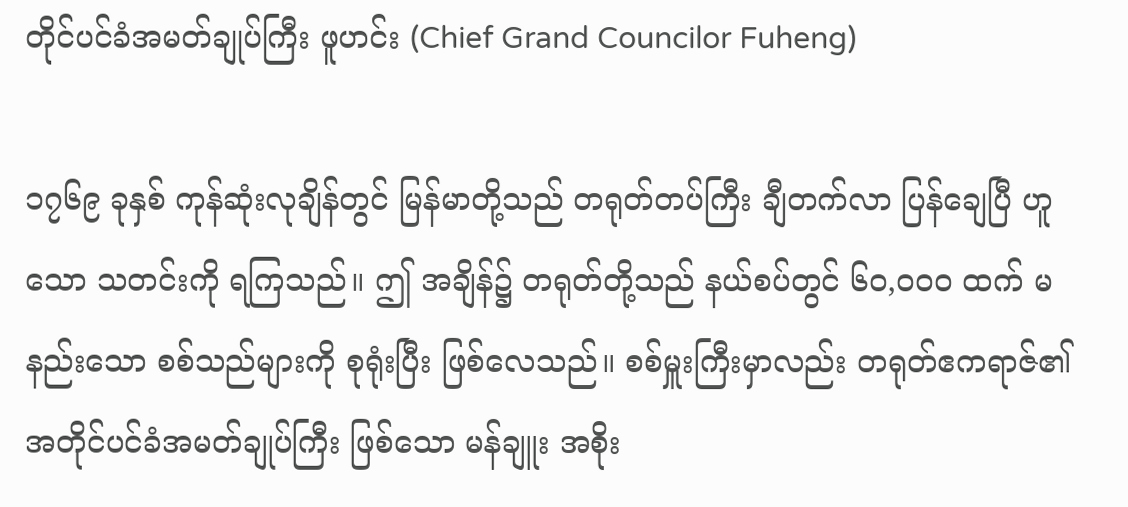တိုင်ပင်ခံအမတ်ချုပ်ကြီး ဖူဟင်း (Chief Grand Councilor Fuheng)

၁၇၆၉ ခုနှစ် ကုန်ဆုံးလုချိန်တွင် မြန်မာတို့သည် တရုတ်တပ်ကြီး ချီတက်လာ ပြန်ချေပြီ ဟူသော သတင်းကို ရကြသည်။ ဤ အချိန်၌ တရုတ်တို့သည် နယ်စပ်တွင် ၆၀,၀၀ဝ ထက် မနည်းသော စစ်သည်များကို စုရုံးပြီး ဖြစ်လေသည်။ စစ်မှူးကြီးမှာလည်း တရုတ်ဧကရာဇ်၏ အတိုင်ပင်ခံအမတ်ချုပ်ကြီး ဖြစ်သော မန်ချူး အစိုး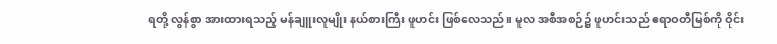ရတို့ လွန်စွာ အားထားရသည့် မန်ချူးလူမျိုး နယ်စားကြီး ဖူဟင်း ဖြစ်လေသည်။ မူလ အစီအစဉ်၌ ဖူဟင်းသည် ဧရာဝတီမြစ်ကို ဝိုင်း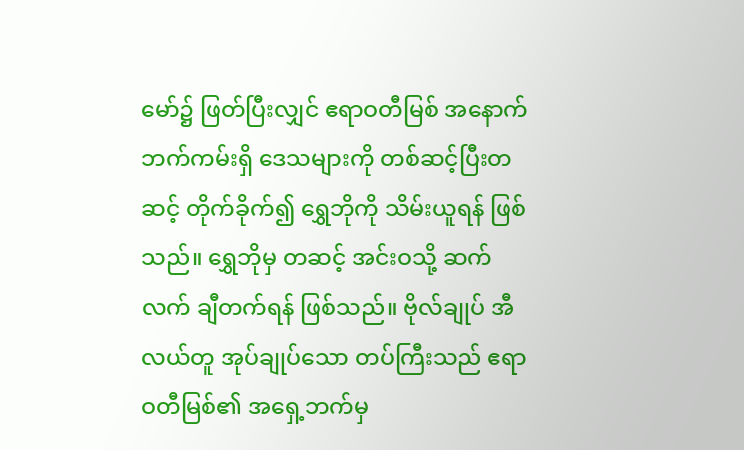မော်၌ ဖြတ်ပြီးလျှင် ဧရာဝတီမြစ် အနောက်ဘက်ကမ်းရှိ ဒေသများကို တစ်ဆင့်ပြီးတဆင့် တိုက်ခိုက်၍ ရွှေဘိုကို သိမ်းယူရန် ဖြစ်သည်။ ရွှေဘိုမှ တဆင့် အင်းဝသို့ ဆက်လက် ချီတက်ရန် ဖြစ်သည်။ ဗိုလ်ချုပ် အီလယ်တူ အုပ်ချုပ်သော တပ်ကြီးသည် ဧရာဝတီမြစ်၏ အရှေ့ဘက်မှ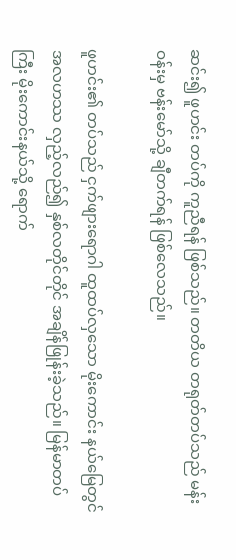ဆင်း၍ ဖူဟင်း တပ်ကို ကူညီရန် ဖြစ်သည်။ တတိယ တရုတ်တပ်သည် မန်းဝန်းမှ ဗန်းမော်သို့ ချီတက်ရန် ဖြစ်လေသည်။

ဖူဟင်း၏ တပ်သည် ငှက်ဖျားရောဂါ ထူထပ်လှသော မိုးကောင်း နယ်မြေတွင် အလဟဿ လှည့်လည်၍ နှစ်လတိုင်တိုင် အချိန်ဖြုန်းခဲ့သည်။ မြန်မာတပ်ကြီး မိုးကောင်းနယ်သို့ ရောက်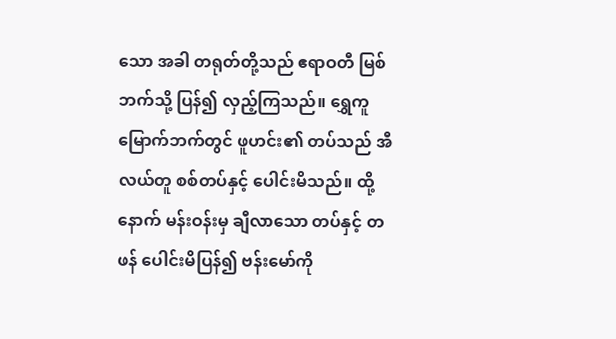သော အခါ တရုတ်တို့သည် ဧရာဝတီ မြစ်ဘက်သို့ ပြန်၍ လှည့်ကြသည်။ ရွှေကူ မြောက်ဘက်တွင် ဖူဟင်း၏ တပ်သည် အီလယ်တူ စစ်တပ်နှင့် ပေါင်းမိသည်။ ထို့နောက် မန်းဝန်းမှ ချီလာသော တပ်နှင့် တဖန် ပေါင်းမိပြန်၍ ဗန်းမော်ကို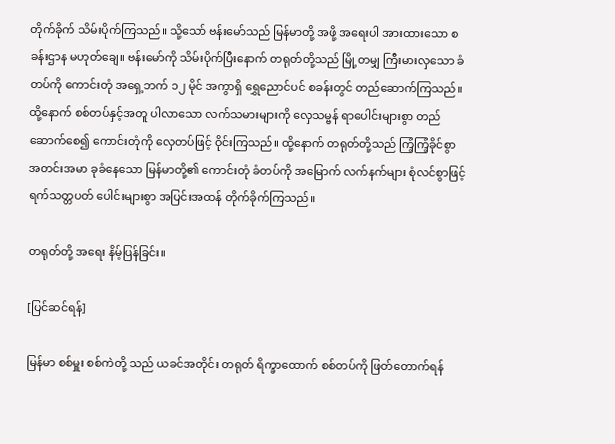တိုက်ခိုက် သိမ်းပိုက်ကြသည်။ သို့သော် ဗန်းမော်သည် မြန်မာတို့ အဖို့ အရေးပါ အားထားသော စခန်းဌာန မဟုတ်ချေ။ ဗန်းမော်ကို သိမ်းပိုက်ပြီးနောက် တရုတ်တို့သည် မြို့တမျှ ကြီးမားလှသော ခံတပ်ကို ကောင်းတုံ အရှေ့ဘက် ၁၂ မိုင် အကွာရှိ ရွှေညောင်ပင် စခန်းတွင် တည်ဆောက်ကြသည်။ ထို့နောက် စစ်တပ်နှင့်အတူ ပါလာသော လက်သမားများကို လှေသမ္ဗန် ရာပေါင်းများစွာ တည်ဆောက်စေ၍ ကောင်းတုံကို လှေတပ်ဖြင့် ဝိုင်းကြသည်။ ထို့နောက် တရုတ်တို့သည် ကြံ့ကြံ့ခိုင်စွာ အတင်းအမာ ခုခံနေသော မြန်မာတို့၏ ကောင်းတုံ ခံတပ်ကို အမြောက် လက်နက်များ စုံလင်စွာဖြင့် ရက်သတ္တပတ် ပေါင်းများစွာ အပြင်းအထန် တိုက်ခိုက်ကြသည်။

တရုတ်တို့ အရေး နိမ့်ပြန်ခြင်း။

[ပြင်ဆင်ရန်]

မြန်မာ စစ်မှူး စစ်ကဲတို့ သည် ယခင်အတိုင်း တရုတ် ရိက္ခာထောက် စစ်တပ်ကို ဖြတ်တောက်ရန်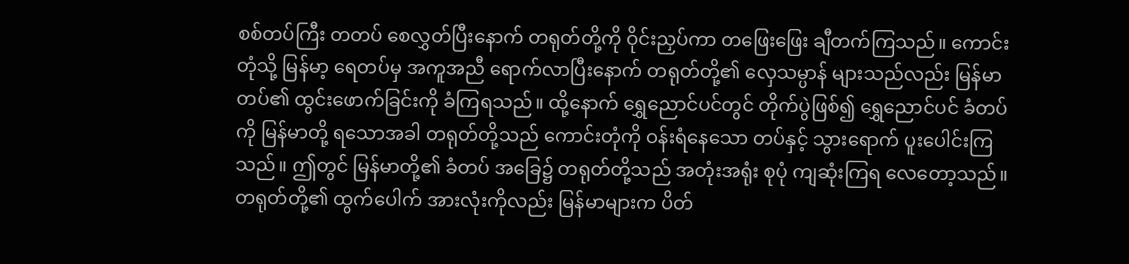စစ်တပ်ကြီး တတပ် စေလွှတ်ပြီးနောက် တရုတ်တို့ကို ဝိုင်းညှပ်ကာ တဖြေးဖြေး ချီတက်ကြသည်။ ကောင်းတုံသို့ မြန်မာ့ ရေတပ်မှ အကူအညီ ရောက်လာပြီးနောက် တရုတ်တို့၏ လှေသမ္ပာန် များသည်လည်း မြန်မာတပ်၏ ထွင်းဖောက်ခြင်းကို ခံကြရသည်။ ထို့နောက် ရွှေညောင်ပင်တွင် တိုက်ပွဲဖြစ်၍ ရွှေညောင်ပင် ခံတပ်ကို မြန်မာတို့ ရသောအခါ တရုတ်တို့သည် ကောင်းတုံကို ဝန်းရံနေသော တပ်နှင့် သွားရောက် ပူးပေါင်းကြသည်။ ဤတွင် မြန်မာတို့၏ ခံတပ် အခြေ၌ တရုတ်တို့သည် အတုံးအရုံး စုပုံ ကျဆုံးကြရ လေတော့သည်။ တရုတ်တို့၏ ထွက်ပေါက် အားလုံးကိုလည်း မြန်မာများက ပိတ်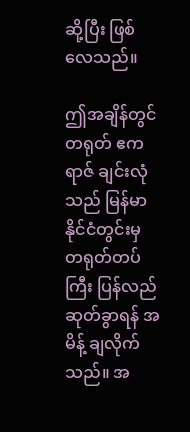ဆို့ပြီး ဖြစ်လေသည်။

ဤအချိန်တွင် တရုတ် ဧကရာဇ် ချင်းလုံသည် မြန်မာနိုင်ငံတွင်းမှ တရုတ်တပ်ကြီး ပြန်လည် ဆုတ်ခွာရန် အမိန့် ချလိုက်သည်။ အ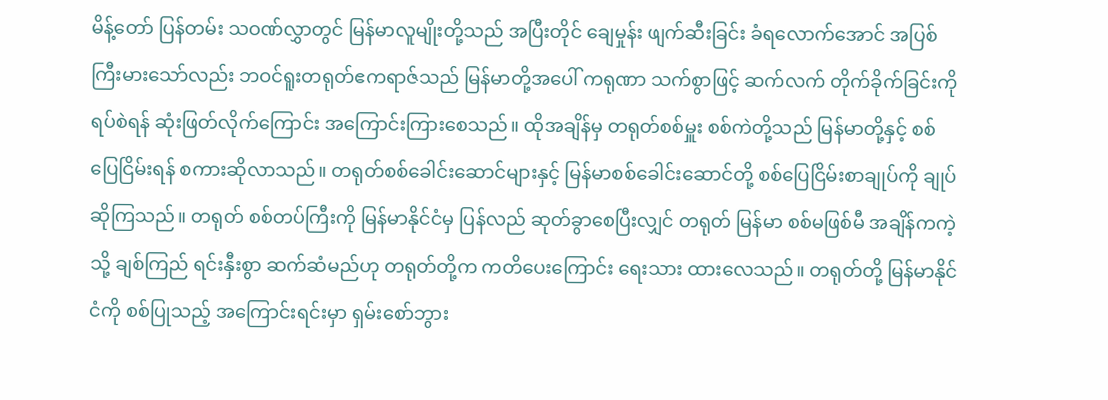မိန့်တော် ပြန်တမ်း သဝဏ်လွှာတွင် မြန်မာလူမျိုးတို့သည် အပြီးတိုင် ချေမှုန်း ဖျက်ဆီးခြင်း ခံရလောက်အောင် အပြစ်ကြီးမားသော်လည်း ဘဝင်ရူးတရုတ်ဧကရာဇ်သည် မြန်မာတို့အပေါ် ကရုဏာ သက်စွာဖြင့် ဆက်လက် တိုက်ခိုက်ခြင်းကို ရပ်စဲရန် ဆုံးဖြတ်လိုက်ကြောင်း အကြောင်းကြားစေသည်။ ထိုအချိန်မှ တရုတ်စစ်မှူး စစ်ကဲတို့သည် မြန်မာတို့နှင့် စစ်ပြေငြိမ်းရန် စကားဆိုလာသည်။ တရုတ်စစ်ခေါင်းဆောင်များနှင့် မြန်မာစစ်ခေါင်းဆောင်တို့ စစ်ပြေငြိမ်းစာချုပ်ကို ချုပ်ဆိုကြသည်။ တရုတ် စစ်တပ်ကြီးကို မြန်မာနိုင်ငံမှ ပြန်လည် ဆုတ်ခွာစေပြီးလျှင် တရုတ် မြန်မာ စစ်မဖြစ်မီ အချိန်ကကဲ့သို့ ချစ်ကြည် ရင်းနှီးစွာ ဆက်ဆံမည်ဟု တရုတ်တို့က ကတိပေးကြောင်း ရေးသား ထားလေသည်။ တရုတ်တို့ မြန်မာနိုင်ငံကို စစ်ပြုသည့် အကြောင်းရင်းမှာ ရှမ်းစော်ဘွား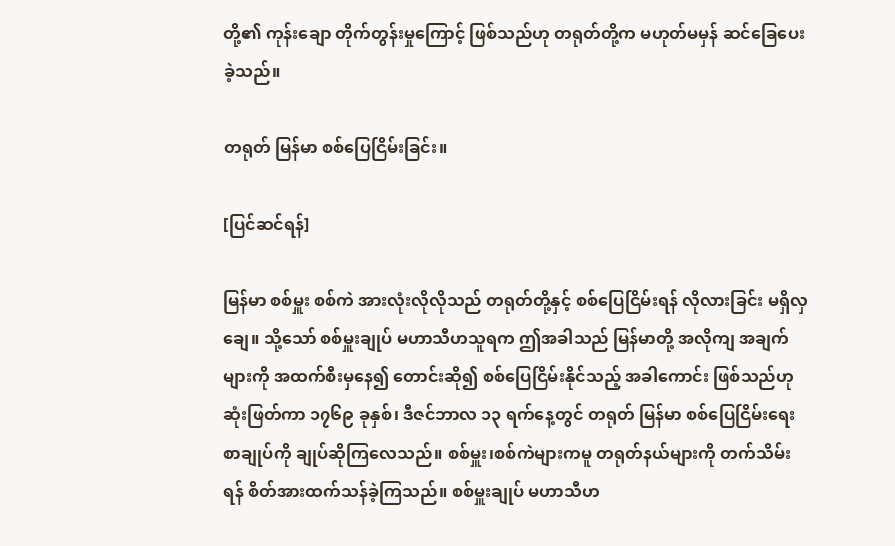တို့၏ ကုန်းချော တိုက်တွန်းမှုကြောင့် ဖြစ်သည်ဟု တရုတ်တို့က မဟုတ်မမှန် ဆင်ခြေပေးခဲ့သည်။

တရုတ် မြန်မာ စစ်ပြေငြိမ်းခြင်း။

[ပြင်ဆင်ရန်]

မြန်မာ စစ်မှူး စစ်ကဲ အားလုံးလိုလိုသည် တရုတ်တို့နှင့် စစ်ပြေငြိမ်းရန် လိုလားခြင်း မရှိလှချေ။ သို့သော် စစ်မှူးချုပ် မဟာသီဟသူရက ဤအခါသည် မြန်မာတို့ အလိုကျ အချက်များကို အထက်စီးမှနေ၍ တောင်းဆို၍ စစ်ပြေငြိမ်းနိုင်သည့် အခါကောင်း ဖြစ်သည်ဟု ဆုံးဖြတ်ကာ ၁၇၆၉ ခုနှစ်၊ ဒီဇင်ဘာလ ၁၃ ရက်နေ့တွင် တရုတ် မြန်မာ စစ်ပြေငြိမ်းရေး စာချုပ်ကို ချုပ်ဆိုကြလေသည်။ စစ်မှူး၊စစ်ကဲများကမူ တရုတ်နယ်များကို တက်သိမ်းရန် စိတ်အားထက်သန်ခဲ့ကြသည်။ စစ်မှူးချုပ် မဟာသီဟ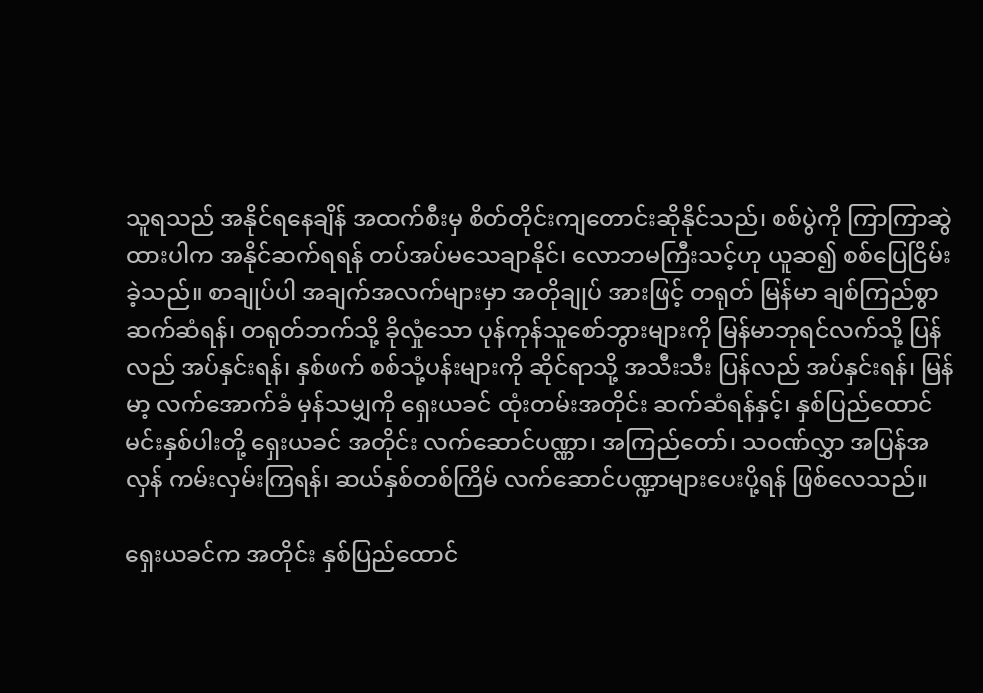သူရသည် အနိုင်ရနေချိန် အထက်စီးမှ စိတ်တိုင်းကျတောင်းဆိုနိုင်သည်၊ စစ်ပွဲကို ကြာကြာဆွဲထားပါက အနိုင်ဆက်ရရန် တပ်အပ်မသေချာနိုင်၊ လောဘမကြီးသင့်ဟု ယူဆ၍ စစ်ပြေငြိမ်းခဲ့သည်။ စာချုပ်ပါ အချက်အလက်များမှာ အတိုချုပ် အားဖြင့် တရုတ် မြန်မာ ချစ်ကြည်စွာ ဆက်ဆံရန်၊ တရုတ်ဘက်သို့ ခိုလှုံသော ပုန်ကုန်သူစော်ဘွားများကို မြန်မာဘုရင်လက်သို့ ပြန်လည် အပ်နှင်းရန်၊ နှစ်ဖက် စစ်သုံ့ပန်းများကို ဆိုင်ရာသို့ အသီးသီး ပြန်လည် အပ်နှင်းရန်၊ မြန်မာ့ လက်အောက်ခံ မှန်သမျှကို ရှေးယခင် ထုံးတမ်းအတိုင်း ဆက်ဆံရန်နှင့်၊ နှစ်ပြည်ထောင် မင်းနှစ်ပါးတို့ ရှေးယခင် အတိုင်း လက်ဆောင်ပဏ္ဏာ၊ အကြည်တော်၊ သဝဏ်လွှာ အပြန်အလှန် ကမ်းလှမ်းကြရန်၊ ဆယ်နှစ်တစ်ကြိမ် လက်ဆောင်ပဏ္ဍာများပေးပို့ရန် ဖြစ်လေသည်။

ရှေးယခင်က အတိုင်း နှစ်ပြည်ထောင်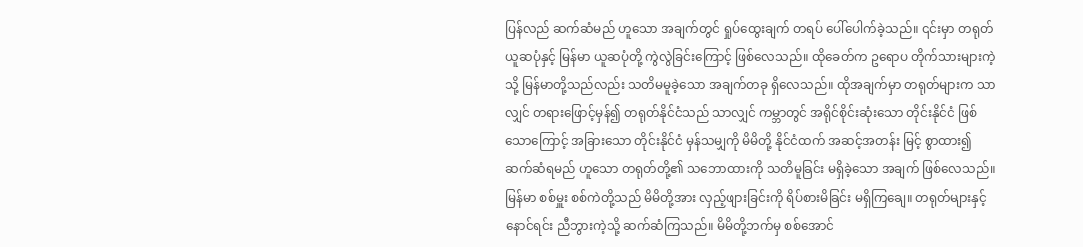ပြန်လည် ဆက်ဆံမည် ဟူသော အချက်တွင် ရှုပ်ထွေးချက် တရပ် ပေါ်ပေါက်ခဲ့သည်။ ၎င်းမှာ တရုတ် ယူဆပုံနှင့် မြန်မာ ယူဆပုံတို့ ကွဲလွဲခြင်းကြောင့် ဖြစ်လေသည်။ ထိုခေတ်က ဥရောပ တိုက်သားများကဲ့သို့ မြန်မာတို့သည်လည်း သတိမမူခဲ့သော အချက်တခု ရှိလေသည်။ ထိုအချက်မှာ တရုတ်များက သာလျှင် တရားဖြောင့်မှန်၍ တရုတ်နိုင်ငံသည် သာလျှင် ကမ္ဘာတွင် အရိုင်စိုင်းဆုံးသော တိုင်းနိုင်ငံ ဖြစ်သောကြောင့် အခြားသော တိုင်းနိုင်ငံ မှန်သမျှကို မိမိတို့ နိုင်ငံထက် အဆင့်အတန်း မြင့် စွာထား၍ ဆက်ဆံရမည် ဟူသော တရုတ်တို့၏ သဘောထားကို သတိမူခြင်း မရှိခဲ့သော အချက် ဖြစ်လေသည်။ မြန်မာ စစ်မှူး စစ်ကဲတို့သည် မိမိတို့အား လှည့်ဖျားခြင်းကို ရိပ်စားမိခြင်း မရှိကြချေ။ တရုတ်များနှင့် နောင်ရင်း ညီဘွားကဲ့သို့ ဆက်ဆံကြသည်။ မိမိတို့ဘက်မှ စစ်အောင်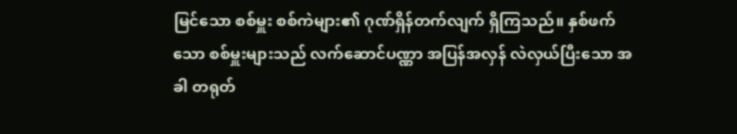မြင်သော စစ်မှူး စစ်ကဲများ၏ ဂုဏ်ရှိန်တက်လျက် ရှိကြသည်။ နှစ်ဖက်သော စစ်မှူးများသည် လက်ဆောင်ပဏ္ဏာ အပြန်အလှန် လဲလှယ်ပြီးသော အခါ တရုတ်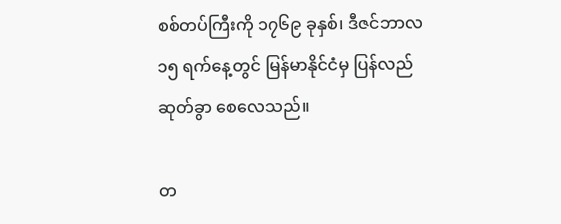စစ်တပ်ကြီးကို ၁၇၆၉ ခုနှစ်၊ ဒီဇင်ဘာလ ၁၅ ရက်နေ့တွင် မြန်မာနိုင်ငံမှ ပြန်လည် ဆုတ်ခွာ စေလေသည်။

တ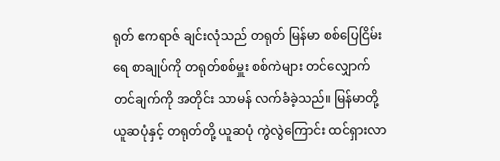ရုတ် ဧကရာဇ် ချင်းလုံသည် တရုတ် မြန်မာ စစ်ပြေငြိမ်းရေ စာချုပ်ကို တရုတ်စစ်မှူး စစ်ကဲများ တင်လျှောက်တင်ချက်ကို အတိုင်း သာမန် လက်ခံခဲ့သည်။ မြန်မာတို့ ယူဆပုံနှင့် တရုတ်တို့ ယူဆပုံ ကွဲလွဲကြောင်း ထင်ရှားလာ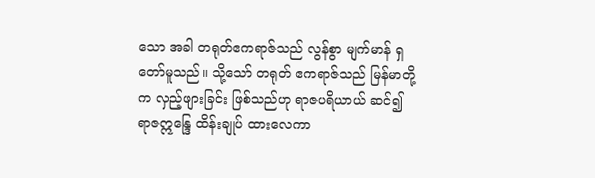သော အခါ တရုတ်ဧကရာဇ်သည် လွန်စွာ မျက်မာန် ရှတော်မူသည်။ သို့သော် တရုတ် ဧကရာဇ်သည် မြန်မာတို့က လှည့်ဖျားခြင်း ဖြစ်သည်ဟု ရာဇပရိယာယ် ဆင်၍ ရာဇဣန္ဒြေ ထိန်းချုပ် ထားလေကာ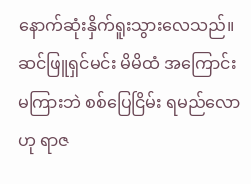နောက်ဆုံးနှိက်ရူးသွားလေသည်။ ဆင်ဖြူရှင်မင်း မိမိထံ အကြောင်း မကြားဘဲ စစ်ပြေငြိမ်း ရမည်လောဟု ရာဇ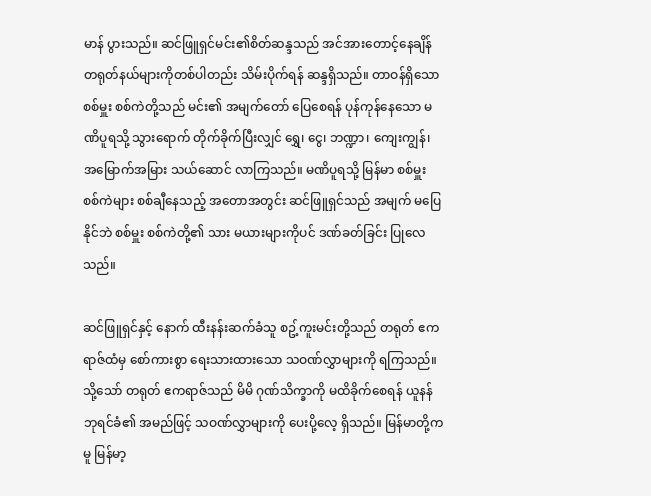မာန် ပွားသည်။ ဆင်ဖြူရှင်မင်း၏စိတ်ဆန္ဒသည် အင်အားတောင့်နေချိန် တရုတ်နယ်များကိုတစ်ပါတည်း သိမ်းပိုက်ရန် ဆန္ဒရှိသည်။ တာဝန်ရှိသော စစ်မှူး စစ်ကဲတို့သည် မင်း၏ အမျက်တော် ပြေစေရန် ပုန်ကုန်နေသော မဏိပူရသို့ သွားရောက် တိုက်ခိုက်ပြီးလျှင် ရွှေ၊ ငွေ၊ ဘဏ္ဍာ၊ ကျေးကျွန်၊ အမြောက်အမြား သယ်ဆောင် လာကြသည်။ မဏိပူရသို့ မြန်မာ စစ်မှူး စစ်ကဲများ စစ်ချီနေသည့် အတောအတွင်း ဆင်ဖြူရှင်သည် အမျက် မပြေနိုင်ဘဲ စစ်မှူး စစ်ကဲတို့၏ သား မယားများကိုပင် ဒဏ်ခတ်ခြင်း ပြုလေသည်။

ဆင်ဖြူရှင်နှင့် နောက် ထီးနန်းဆက်ခံသူ စဥ့်ကူးမင်းတို့သည် တရုတ် ဧကရာဇ်ထံမှ စော်ကားစွာ ရေးသားထားသော သဝဏ်လွှာများကို ရကြသည်။ သို့သော် တရုတ် ဧကရာဇ်သည် မိမိ ဂုဏ်သိက္ခာကို မထိခိုက်စေရန် ယူနန် ဘုရင်ခံ၏ အမည်ဖြင့် သဝဏ်လွှာများကို ပေးပို့လေ့ ရှိသည်။ မြန်မာတို့ကမူ မြန်မာ့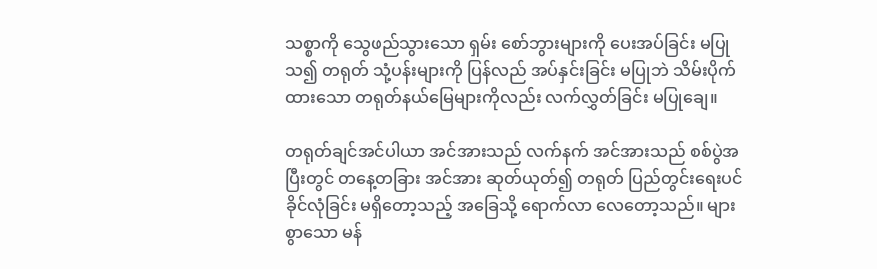သစ္စာကို သွေဖည်သွားသော ရှမ်း စော်ဘွားများကို ပေးအပ်ခြင်း မပြုသ၍ တရုတ် သုံ့ပန်းများကို ပြန်လည် အပ်နှင်းခြင်း မပြုဘဲ သိမ်းပိုက်ထားသော တရုတ်နယ်မြေများကိုလည်း လက်လွှတ်ခြင်း မပြုချေ။

တရုတ်ချင်အင်ပါယာ အင်အားသည် လက်နက် အင်အားသည် စစ်ပွဲအပြီးတွင် တနေ့တခြား အင်အား ဆုတ်ယုတ်၍ တရုတ် ပြည်တွင်းရေးပင် ခိုင်လုံခြင်း မရှိတော့သည့် အခြေသို့ ရောက်လာ လေတော့သည်။ များစွာသော မန်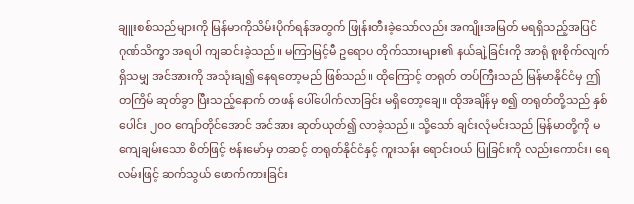ချူးစစ်သည်များကို မြန်မာကိုသိမ်းပိုက်ရန်အတွက် ဖြုန်းတီးခဲ့သော်လည်း အကျိုးအမြတ် မရရှိသည့်အပြင် ဂုဏ်သိက္ခာ အရပါ ကျဆင်းခဲ့သည်။ မကြာမြင့်မီ ဥရောပ တိုက်သားများ၏ နယ်ချဲ့ခြင်းကို အာရုံ စူးစိုက်လျက် ရှိသမျှ အင်အားကို အသုံးချ၍ နေရတော့မည် ဖြစ်သည်။ ထိုကြောင့် တရုတ် တပ်ကြီးသည် မြန်မာနိုင်ငံမှ ဤ တကြိမ် ဆုတ်ခွာ ပြီးသည့်နောက် တဖန် ပေါ်ပေါက်လာခြင်း မရှိတော့ချေ။ ထိုအချိန်မှ စ၍ တရုတ်တို့သည် နှစ်ပေါင်း ၂၀ဝ ကျော်တိုင်အောင် အင်အား ဆုတ်ယုတ်၍ လာခဲ့သည်။ သို့သော် ချင်းလုံမင်းသည် မြန်မာတို့ကို မကျေချမ်းသော စိတ်ဖြင့် ဗန်းမော်မှ တဆင့် တရုတ်နိုင်ငံနှင့် ကူးသန်း ရောင်းဝယ် ပြုခြင်းကို လည်းကောင်း၊ ရေလမ်းဖြင့် ဆက်သွယ် ဖောက်ကားခြင်း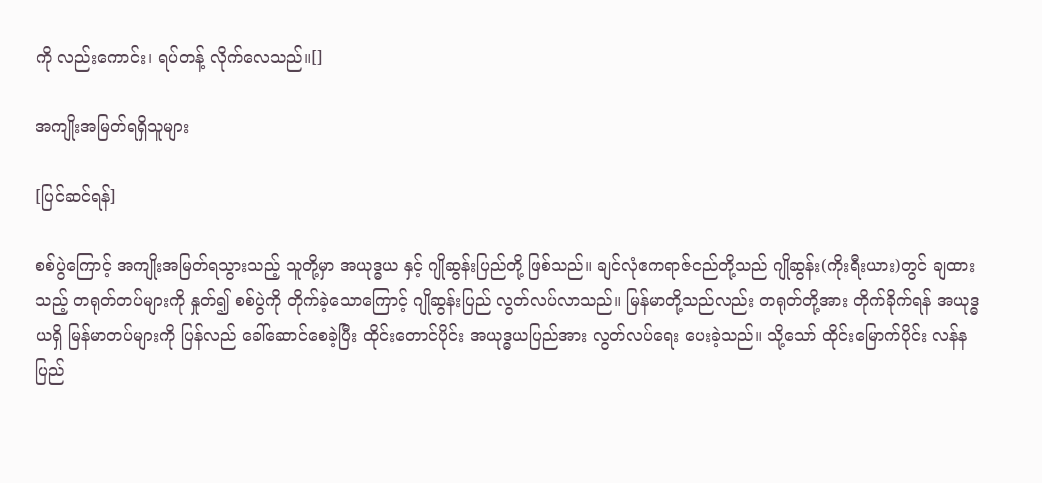ကို လည်းကောင်း၊ ရပ်တန့် လိုက်လေသည်။[]

အကျိုးအမြတ်ရရှိသူများ

[ပြင်ဆင်ရန်]

စစ်ပွဲကြောင့် အကျိုးအမြတ်ရသွားသည့် သူတို့မှာ အယုဒ္ဓယ နှင့် ဂျိုဆွန်းပြည်တို့ ဖြစ်သည်။ ချင်လုံဧကရာဇ်ငည်တို့သည် ဂျိုဆွန်း(ကိုးရီးယား)တွင် ချထားသည့် တရုတ်တပ်များကို နှုတ်၍ စစ်ပွဲကို တိုက်ခဲ့သောကြောင့် ဂျိုဆွန်းပြည် လွတ်လပ်လာသည်။ မြန်မာတို့သည်လည်း တရုတ်တို့အား တိုက်ခိုက်ရန် အယုဒ္ဓယရှိ မြန်မာတပ်များကို ပြန်လည် ခေါ်ဆောင်စေခဲ့ပြီး ထိုင်းတောင်ပိုင်း အယုဒ္ဓယပြည်အား လွတ်လပ်ရေး ပေးခဲ့သည်။ သို့သော် ထိုင်းမြောက်ပိုင်း လန်နပြည်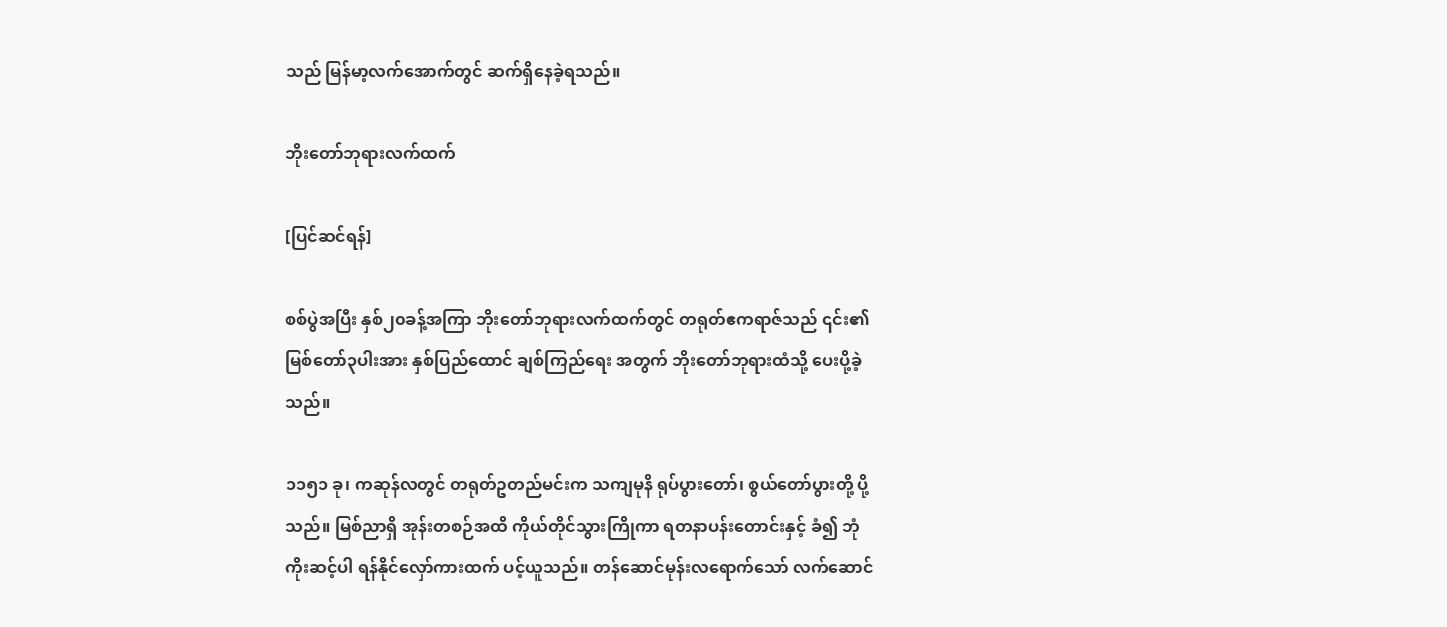သည် မြန်မာ့လက်အောက်တွင် ဆက်ရှိနေခဲ့ရသည်။

ဘိုးတော်ဘုရားလက်ထက်

[ပြင်ဆင်ရန်]

စစ်ပွဲအပြီး နှစ်၂၀ခန့်အကြာ ဘိုးတော်ဘုရားလက်ထက်တွင် တရုတ်ဧကရာဇ်သည် ၎င်း၏ မြစ်တော်၃ပါးအား နှစ်ပြည်ထောင် ချစ်ကြည်ရေး အတွက် ဘိုးတော်ဘုရားထံသို့ ပေးပို့ခဲ့သည်။

၁၁၅၁ ခု၊ ကဆုန်လတွင် တရုတ်ဥတည်မင်းက သကျမုနိ ရုပ်ပွားတော်၊ စွယ်တော်ပွားတို့ ပို့သည်။ မြစ်ညာရှိ အုန်းတစဉ်အထိ ကိုယ်တိုင်သွားကြိုကာ ရတနာပန်းတောင်းနှင့် ခံ၍ ဘုံကိုးဆင့်ပါ ရန်နိုင်လှော်ကားထက် ပင့်ယူသည်။ တန်ဆောင်မုန်းလရောက်သော် လက်ဆောင်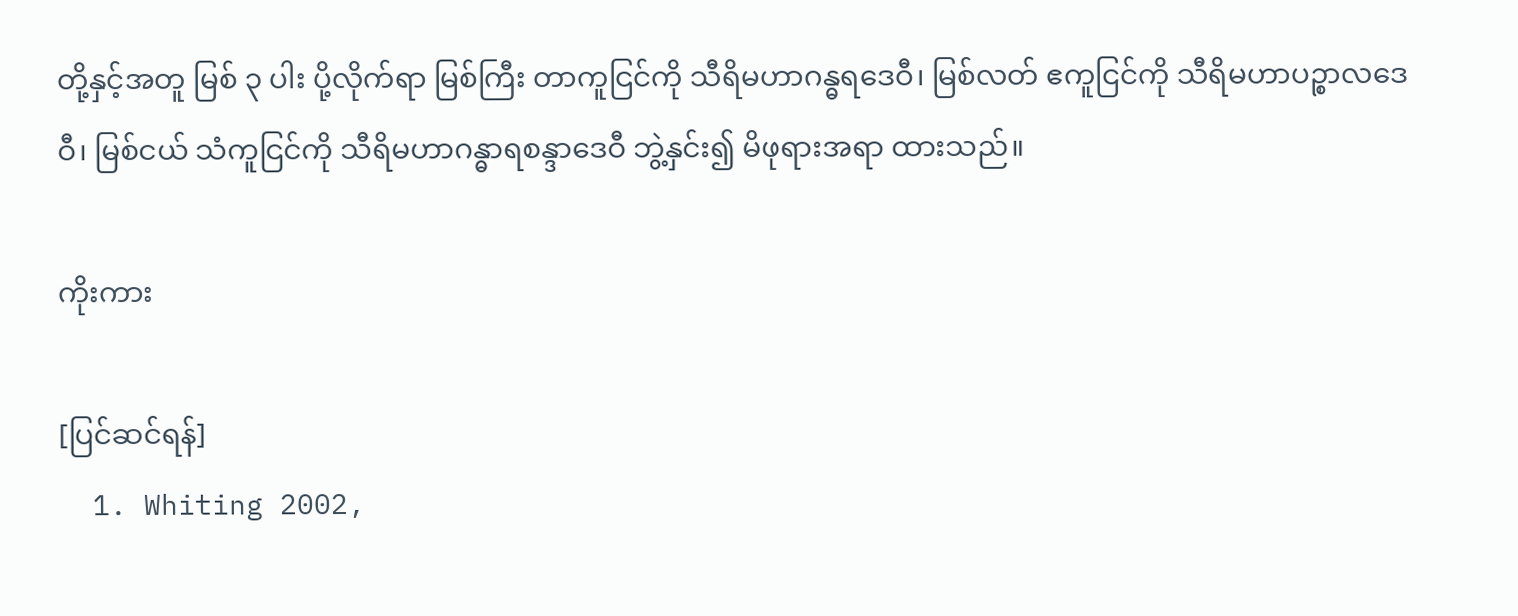တို့နှင့်အတူ မြစ် ၃ ပါး ပို့လိုက်ရာ မြစ်ကြီး တာကူငြင်ကို သီရိမဟာဂန္ဓရဒေဝီ၊ မြစ်လတ် ဧကူငြင်ကို သီရိမဟာပဉ္စာလဒေဝီ၊ မြစ်ငယ် သံကူငြင်ကို သီရိမဟာဂန္ဓာရစန္ဒာဒေဝီ ဘွဲ့နှင်း၍ မိဖုရားအရာ ထားသည်။

ကိုးကား

[ပြင်ဆင်ရန်]
  1. Whiting 2002,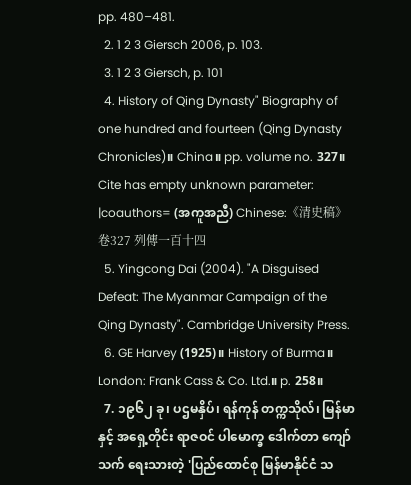pp. 480–481.
  2. 1 2 3 Giersch 2006, p. 103.
  3. 1 2 3 Giersch, p. 101
  4. History of Qing Dynasty" Biography of one hundred and fourteen (Qing Dynasty Chronicles)။ China။ pp. volume no. 327။ Cite has empty unknown parameter: |coauthors= (အကူအညီ) Chinese:《清史稿》卷327 列傳一百十四
  5. Yingcong Dai (2004). "A Disguised Defeat: The Myanmar Campaign of the Qing Dynasty". Cambridge University Press.
  6. GE Harvey (1925)။ History of Burma။ London: Frank Cass & Co. Ltd.။ p. 258။
  7. ၁၉၆၂ ခု၊ ပဌမနှိပ်၊ ရန်ကုန် တက္ကသိုလ်၊ မြန်မာနှင့် အရှေ့တိုင်း ရာဇဝင် ပါမောက္ခ ဒေါက်တာ ကျော်သက် ရေးသားတဲ့ 'ပြည်ထောင်စု မြန်မာနိုင်ငံ သ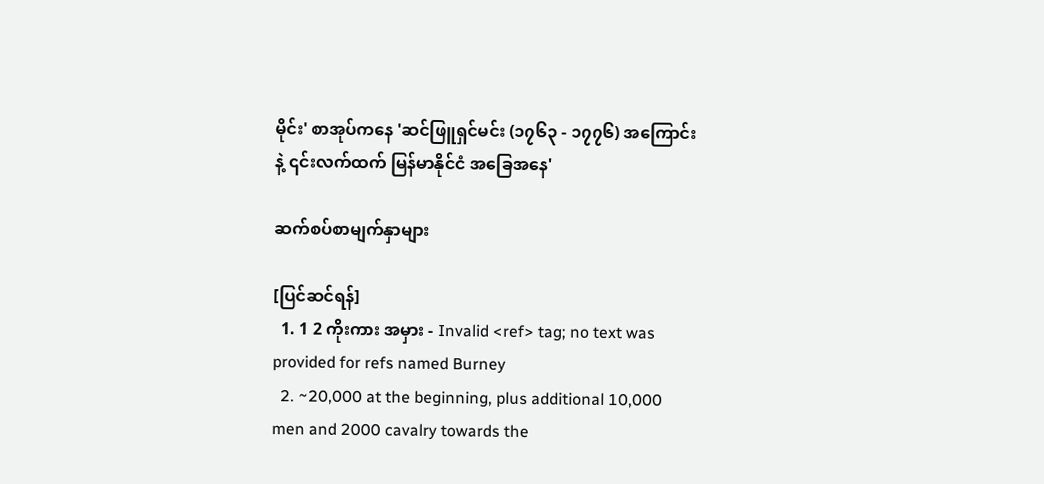မိုင်း' စာအုပ်ကနေ 'ဆင်ဖြူရှင်မင်း (၁၇၆၃ - ၁၇၇၆) အကြောင်းနဲ့ ၎င်းလက်ထက် မြန်မာနိုင်ငံ အခြေအနေ'

ဆက်စပ်စာမျက်နှာများ

[ပြင်ဆင်ရန်]
  1. 1 2 ကိုးကား အမှား - Invalid <ref> tag; no text was provided for refs named Burney
  2. ~20,000 at the beginning, plus additional 10,000 men and 2000 cavalry towards the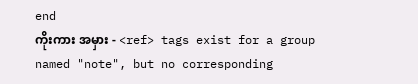end
ကိုးကား အမှား - <ref> tags exist for a group named "note", but no corresponding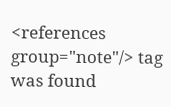<references group="note"/> tag was found